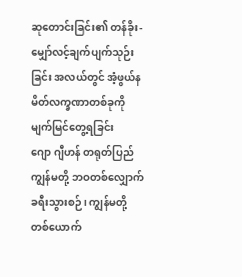ဆုတောင်းခြင်း၏ တန်ခိုး- မျှော်လင့်ချက်ပျက်သုဉ်းခြင်း အလယ်တွင် အံ့ဖွယ်နမိတ်လက္ခဏာတစ်ခုကို မျက်မြင်တွေ့ရခြင်း
ဂျော ဂျီဟန် တရုတ်ပြည် ကျွန်မတို့ ဘဝတစ်လျှောက် ခရီးသွားစဉ်၊ ကျွန်မတို့ တစ်ယောက်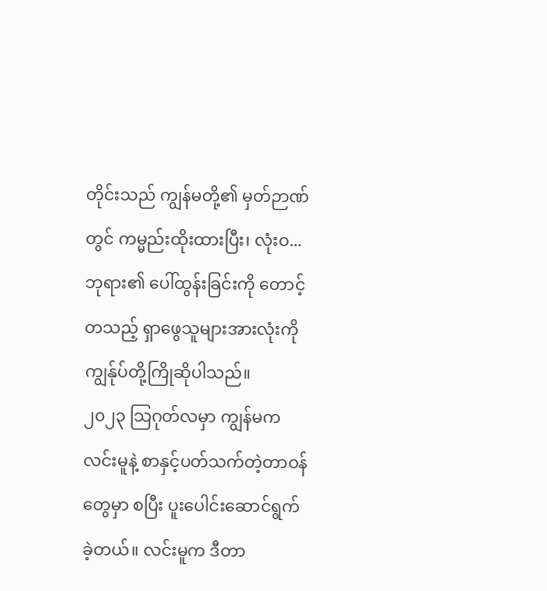တိုင်းသည် ကျွန်မတို့၏ မှတ်ဉာဏ်တွင် ကမ္မည်းထိုးထားပြီး၊ လုံးဝ...
ဘုရား၏ ပေါ်ထွန်းခြင်းကို တောင့်တသည့် ရှာဖွေသူများအားလုံးကို ကျွန်ုပ်တို့ကြိုဆိုပါသည်။
၂၀၂၃ သြဂုတ်လမှာ ကျွန်မက လင်းမူနဲ့ စာနှင့်ပတ်သက်တဲ့တာဝန်တွေမှာ စပြီး ပူးပေါင်းဆောင်ရွက်ခဲ့တယ်။ လင်းမူက ဒီတာ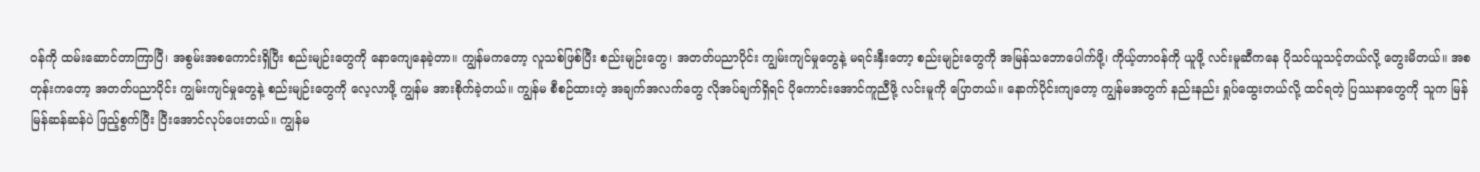ဝန်ကို ထမ်းဆောင်တာကြာပြီ၊ အစွမ်းအစကောင်းရှိပြီး စည်းမျဉ်းတွေကို နောကျေနေခဲ့တာ။ ကျွန်မကတော့ လူသစ်ဖြစ်ပြီး စည်းမျဉ်းတွေ၊ အတတ်ပညာပိုင်း ကျွမ်းကျင်မှုတွေနဲ့ မရင်းနှီးတော့ စည်းမျဉ်းတွေကို အမြန်သဘောပေါက်ဖို့၊ ကိုယ့်တာဝန်ကို ယူဖို့ လင်းမူဆီကနေ ပိုသင်ယူသင့်တယ်လို့ တွေးမိတယ်။ အစတုန်းကတော့ အတတ်ပညာပိုင်း ကျွမ်းကျင်မှုတွေနဲ့ စည်းမျဉ်းတွေကို လေ့လာဖို့ ကျွန်မ အားစိုက်ခဲ့တယ်။ ကျွန်မ စီစဉ်ထားတဲ့ အချက်အလက်တွေ လိုအပ်ချက်ရှိရင် ပိုကောင်းအောင်ကူညီဖို့ လင်းမူကို ပြောတယ်။ နောက်ပိုင်းကျတော့ ကျွန်မအတွက် နည်းနည်း ရှုပ်ထွေးတယ်လို့ ထင်ရတဲ့ ပြဿနာတွေကို သူက မြန်မြန်ဆန်ဆန်ပဲ ဖြည့်စွက်ပြီး ပြီးအောင်လုပ်ပေးတယ်။ ကျွန်မ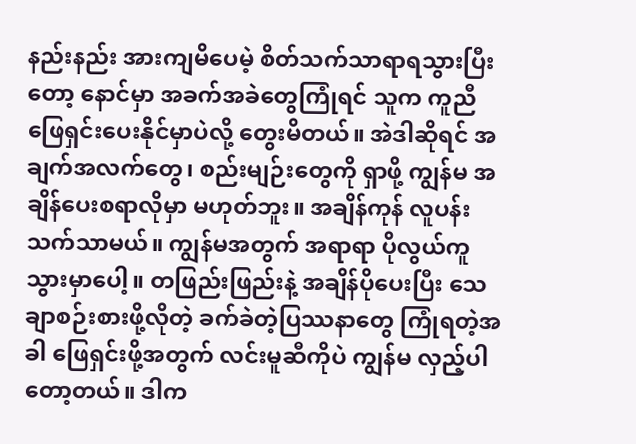နည်းနည်း အားကျမိပေမဲ့ စိတ်သက်သာရာရသွားပြီးတော့ နောင်မှာ အခက်အခဲတွေကြုံရင် သူက ကူညီဖြေရှင်းပေးနိုင်မှာပဲလို့ တွေးမိတယ်။ အဲဒါဆိုရင် အချက်အလက်တွေ၊ စည်းမျဉ်းတွေကို ရှာဖို့ ကျွန်မ အချိန်ပေးစရာလိုမှာ မဟုတ်ဘူး။ အချိန်ကုန် လူပန်း သက်သာမယ်။ ကျွန်မအတွက် အရာရာ ပိုလွယ်ကူသွားမှာပေါ့။ တဖြည်းဖြည်းနဲ့ အချိန်ပိုပေးပြီး သေချာစဉ်းစားဖို့လိုတဲ့ ခက်ခဲတဲ့ပြဿနာတွေ ကြုံရတဲ့အခါ ဖြေရှင်းဖို့အတွက် လင်းမူဆီကိုပဲ ကျွန်မ လှည့်ပါတော့တယ်။ ဒါက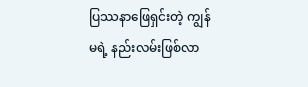ပြဿနာဖြေရှင်းတဲ့ ကျွန်မရဲ့ နည်းလမ်းဖြစ်လာ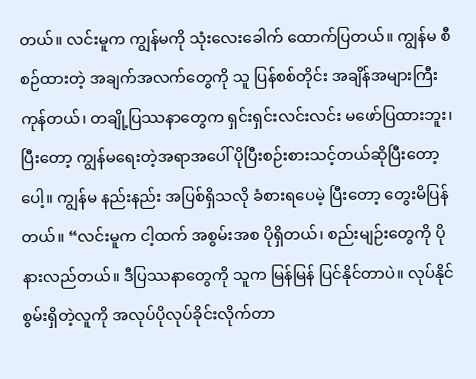တယ်။ လင်းမူက ကျွန်မကို သုံးလေးခေါက် ထောက်ပြတယ်။ ကျွန်မ စီစဉ်ထားတဲ့ အချက်အလက်တွေကို သူ ပြန်စစ်တိုင်း အချိန်အများကြီးကုန်တယ်၊ တချို့ပြဿနာတွေက ရှင်းရှင်းလင်းလင်း မဖော်ပြထားဘူး၊ ပြီးတော့ ကျွန်မရေးတဲ့အရာအပေါ် ပိုပြီးစဉ်းစားသင့်တယ်ဆိုပြီးတော့ပေါ့။ ကျွန်မ နည်းနည်း အပြစ်ရှိသလို ခံစားရပေမဲ့ ပြီးတော့ တွေးမိပြန်တယ်။ “လင်းမူက ငါ့ထက် အစွမ်းအစ ပိုရှိတယ်၊ စည်းမျဉ်းတွေကို ပိုနားလည်တယ်။ ဒီပြဿနာတွေကို သူက မြန်မြန် ပြင်နိုင်တာပဲ။ လုပ်နိုင်စွမ်းရှိတဲ့လူကို အလုပ်ပိုလုပ်ခိုင်းလိုက်တာ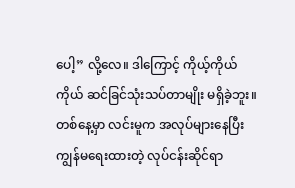ပေါ့” လို့လေ။ ဒါကြောင့် ကိုယ့်ကိုယ်ကိုယ် ဆင်ခြင်သုံးသပ်တာမျိုး မရှိခဲ့ဘူး။
တစ်နေ့မှာ လင်းမူက အလုပ်များနေပြီး ကျွန်မရေးထားတဲ့ လုပ်ငန်းဆိုင်ရာ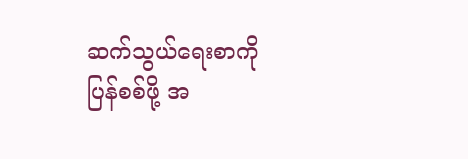ဆက်သွယ်ရေးစာကို ပြန်စစ်ဖို့ အ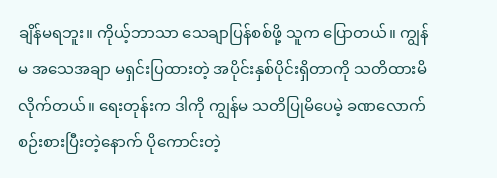ချိန်မရဘူး။ ကိုယ့်ဘာသာ သေချာပြန်စစ်ဖို့ သူက ပြောတယ်။ ကျွန်မ အသေအချာ မရှင်းပြထားတဲ့ အပိုင်းနှစ်ပိုင်းရှိတာကို သတိထားမိလိုက်တယ်။ ရေးတုန်းက ဒါကို ကျွန်မ သတိပြုမိပေမဲ့ ခဏလောက် စဉ်းစားပြီးတဲ့နောက် ပိုကောင်းတဲ့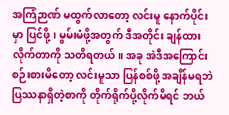အကြံဉာဏ် မထွက်လာတော့ လင်းမူ နောက်ပိုင်းမှာ ပြင်ဖို့၊ မွမ်းမံဖို့အတွက် ဒီအတိုင်း ချန်ထားလိုက်တာကို သတိရတယ်။ အခု အဲဒီအကြောင်း စဉ်းစားမိတော့ လင်းမူသာ ပြန်စစ်ဖို့ အချိန်မရဘဲ ပြဿနာရှိတဲ့စာကို တိုက်ရိုက်ပို့လိုက်မိရင် ဘယ်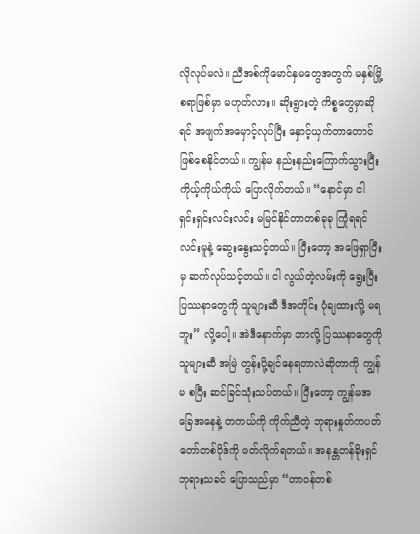လိုလုပ်မလဲ။ ညီအစ်ကိုမောင်နှမတွေအတွက် မနှစ်မြို့စရာဖြစ်မှာ မဟုတ်လား။ ဆိုးရွားတဲ့ ကိစ္စတွေမှာဆိုရင် အဖျက်အမှောင့်လုပ်ပြီး နှောင့်ယှက်တာတောင် ဖြစ်စေနိုင်တယ်။ ကျွန်မ နည်းနည်းကြောက်သွားပြီး ကိုယ့်ကိုယ်ကိုယ် ပြောလိုက်တယ်။ “နောင်မှာ ငါ ရှင်းရှင်းလင်းလင်း မမြင်နိုင်တာတစ်ခုခု ကြုံရရင် လင်းမူနဲ့ ဆွေးနွေးသင့်တယ်။ ပြီးတော့ အဖြေရှာပြီးမှ ဆက်လုပ်သင့်တယ်။ ငါ လွယ်တဲ့လမ်းကို ရွေးပြီး ပြဿနာတွေကို သူများဆီ ဒီအတိုင်း ပုံချထားလို့ မရဘူး” လို့ပေါ့။ အဲဒီနောက်မှာ ဘာလို့ ပြဿနာတွေကို သူများဆီ အမြဲ တွန်းပို့ချင်နေရတာလဲဆိုတာကို ကျွန်မ စပြီး ဆင်ခြင်သုံးသပ်တယ်။ ပြီးတော့ ကျွန်မအခြေအနေနဲ့ တကယ်ကို ကိုက်ညီတဲ့ ဘုရားနှုတ်ကပတ်တော်တစ်ပိုဒ်ကို ဖတ်လိုက်ရတယ်။ အနန္တတန်ခိုးရှင် ဘုရားသခင် ပြောသည်မှာ “တာဝန်တစ်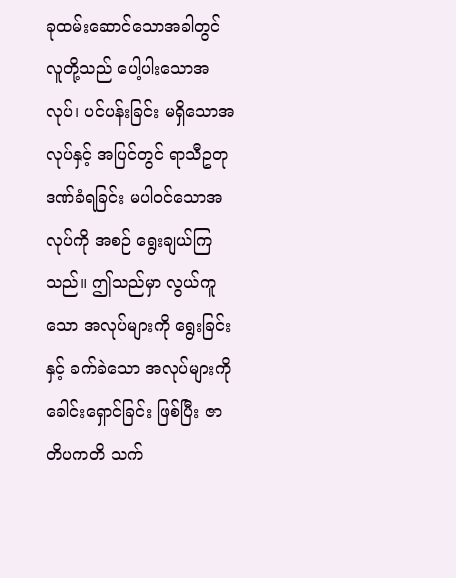ခုထမ်းဆောင်သောအခါတွင် လူတို့သည် ပေါ့ပါးသောအလုပ်၊ ပင်ပန်းခြင်း မရှိသောအလုပ်နှင့် အပြင်တွင် ရာသီဥတုဒဏ်ခံရခြင်း မပါဝင်သောအလုပ်ကို အစဉ် ရွေးချယ်ကြသည်။ ဤသည်မှာ လွယ်ကူသော အလုပ်များကို ရွေးခြင်းနှင့် ခက်ခဲသော အလုပ်များကို ခေါင်းရှောင်ခြင်း ဖြစ်ပြီး ဇာတိပကတိ သက်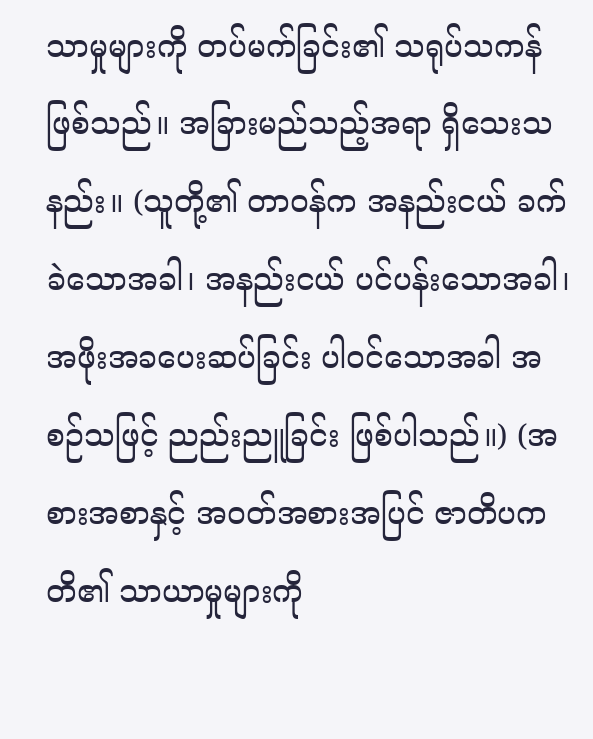သာမှုများကို တပ်မက်ခြင်း၏ သရုပ်သကန် ဖြစ်သည်။ အခြားမည်သည့်အရာ ရှိသေးသနည်း။ (သူတို့၏ တာဝန်က အနည်းငယ် ခက်ခဲသောအခါ၊ အနည်းငယ် ပင်ပန်းသောအခါ၊ အဖိုးအခပေးဆပ်ခြင်း ပါဝင်သောအခါ အစဉ်သဖြင့် ညည်းညူခြင်း ဖြစ်ပါသည်။) (အစားအစာနှင့် အဝတ်အစားအပြင် ဇာတိပကတိ၏ သာယာမှုများကို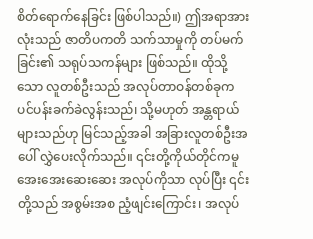စိတ်ရောက်နေခြင်း ဖြစ်ပါသည်။) ဤအရာအားလုံးသည် ဇာတိပကတိ သက်သာမှုကို တပ်မက်ခြင်း၏ သရုပ်သကန်များ ဖြစ်သည်။ ထိုသို့သော လူတစ်ဦးသည် အလုပ်တာဝန်တစ်ခုက ပင်ပန်းခက်ခဲလွန်းသည်၊ သို့မဟုတ် အန္တရာယ်များသည်ဟု မြင်သည့်အခါ အခြားလူတစ်ဦးအပေါ် လွှဲပေးလိုက်သည်။ ၎င်းတို့ကိုယ်တိုင်ကမူ အေးအေးဆေးဆေး အလုပ်ကိုသာ လုပ်ပြီး ၎င်းတို့သည် အစွမ်းအစ ညံ့ဖျင်းကြောင်း၊ အလုပ်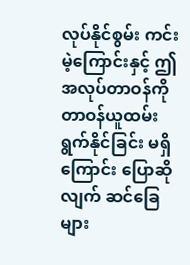လုပ်နိုင်စွမ်း ကင်းမဲ့ကြောင်းနှင့် ဤအလုပ်တာဝန်ကို တာဝန်ယူထမ်းရွက်နိုင်ခြင်း မရှိကြောင်း ပြောဆိုလျက် ဆင်ခြေများ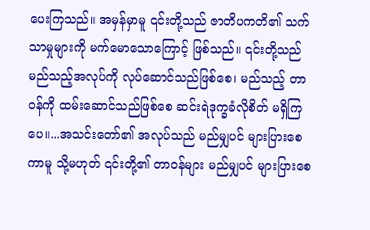ပေးကြသည်။ အမှန်မှာမူ ၎င်းတို့သည် ဇာတိပကတိ၏ သက်သာမှုများကို မက်မောသောကြောင့် ဖြစ်သည်။ ၎င်းတို့သည် မည်သည့်အလုပ်ကို လုပ်ဆောင်သည်ဖြစ်စေ၊ မည်သည့် တာဝန်ကို ထမ်းဆောင်သည်ဖြစ်စေ ဆင်းရဲဒုက္ခခံလိုစိတ် မရှိကြပေ။...အသင်းတော်၏ အလုပ်သည် မည်မျှပင် များပြားစေကာမူ သို့မဟုတ် ၎င်းတို့၏ တာဝန်များ မည်မျှပင် များပြားစေ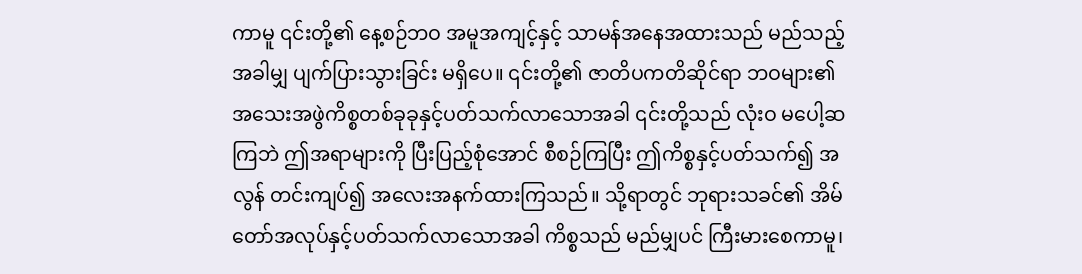ကာမူ ၎င်းတို့၏ နေ့စဉ်ဘဝ အမူအကျင့်နှင့် သာမန်အနေအထားသည် မည်သည့်အခါမျှ ပျက်ပြားသွားခြင်း မရှိပေ။ ၎င်းတို့၏ ဇာတိပကတိဆိုင်ရာ ဘဝများ၏ အသေးအဖွဲကိစ္စတစ်ခုခုနှင့်ပတ်သက်လာသောအခါ ၎င်းတို့သည် လုံးဝ မပေါ့ဆကြဘဲ ဤအရာများကို ပြီးပြည့်စုံအောင် စီစဉ်ကြပြီး ဤကိစ္စနှင့်ပတ်သက်၍ အလွန် တင်းကျပ်၍ အလေးအနက်ထားကြသည်။ သို့ရာတွင် ဘုရားသခင်၏ အိမ်တော်အလုပ်နှင့်ပတ်သက်လာသောအခါ ကိစ္စသည် မည်မျှပင် ကြီးမားစေကာမူ၊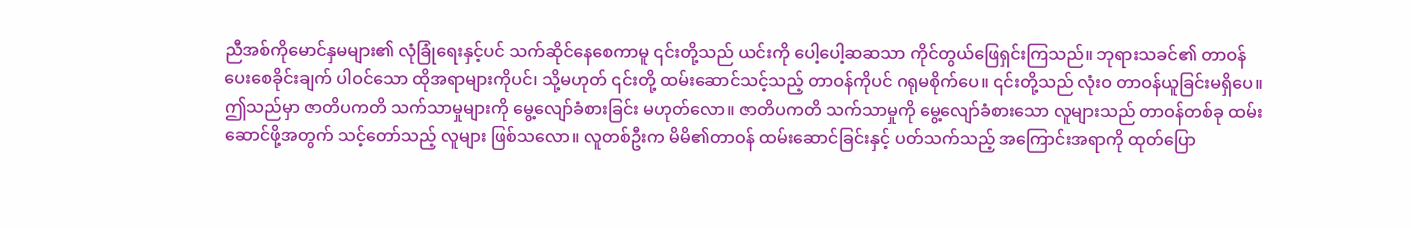ညီအစ်ကိုမောင်နှမများ၏ လုံခြုံရေးနှင့်ပင် သက်ဆိုင်နေစေကာမူ ၎င်းတို့သည် ယင်းကို ပေါ့ပေါ့ဆဆသာ ကိုင်တွယ်ဖြေရှင်းကြသည်။ ဘုရားသခင်၏ တာဝန်ပေးစေခိုင်းချက် ပါဝင်သော ထိုအရာများကိုပင်၊ သို့မဟုတ် ၎င်းတို့ ထမ်းဆောင်သင့်သည့် တာဝန်ကိုပင် ဂရုမစိုက်ပေ။ ၎င်းတို့သည် လုံးဝ တာဝန်ယူခြင်းမရှိပေ။ ဤသည်မှာ ဇာတိပကတိ သက်သာမှုများကို မွေ့လျော်ခံစားခြင်း မဟုတ်လော။ ဇာတိပကတိ သက်သာမှုကို မွေ့လျော်ခံစားသော လူများသည် တာဝန်တစ်ခု ထမ်းဆောင်ဖို့အတွက် သင့်တော်သည့် လူများ ဖြစ်သလော။ လူတစ်ဦးက မိမိ၏တာဝန် ထမ်းဆောင်ခြင်းနှင့် ပတ်သက်သည့် အကြောင်းအရာကို ထုတ်ပြော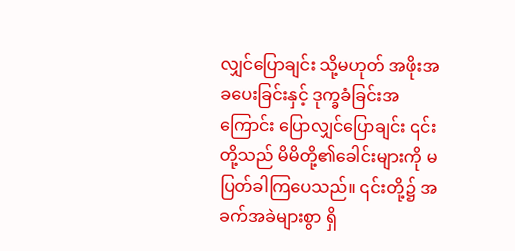လျှင်ပြောချင်း သို့မဟုတ် အဖိုးအခပေးခြင်းနှင့် ဒုက္ခခံခြင်းအကြောင်း ပြောလျှင်ပြောချင်း ၎င်းတို့သည် မိမိတို့၏ခေါင်းများကို မပြတ်ခါကြပေသည်။ ၎င်းတို့၌ အခက်အခဲများစွာ ရှိ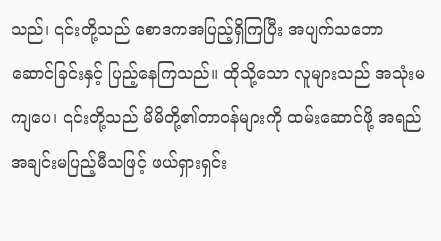သည်၊ ၎င်းတို့သည် စောဒကအပြည့်ရှိကြပြီး အပျက်သဘောဆောင်ခြင်းနှင့် ပြည့်နေကြသည်။ ထိုသို့သော လူများသည် အသုံးမကျပေ၊ ၎င်းတို့သည် မိမိတို့၏တာဝန်များကို ထမ်းဆောင်ဖို့ အရည်အချင်းမပြည့်မီသဖြင့် ဖယ်ရှားရှင်း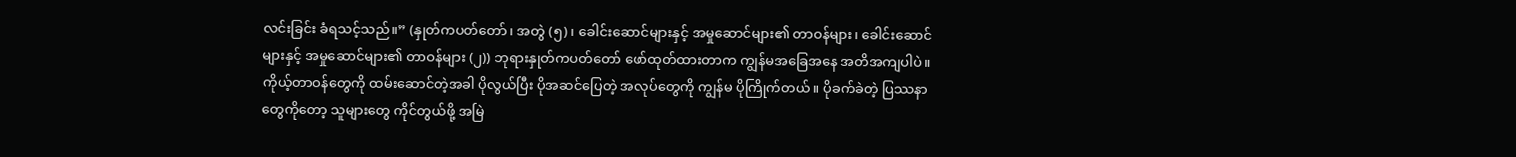လင်းခြင်း ခံရသင့်သည်။” (နှုတ်ကပတ်တော်၊ အတွဲ (၅)၊ ခေါင်းဆောင်များနှင့် အမှုဆောင်များ၏ တာဝန်များ၊ ခေါင်းဆောင်များနှင့် အမှုဆောင်များ၏ တာဝန်များ (၂)) ဘုရားနှုတ်ကပတ်တော် ဖော်ထုတ်ထားတာက ကျွန်မအခြေအနေ အတိအကျပါပဲ။ ကိုယ့်တာဝန်တွေကို ထမ်းဆောင်တဲ့အခါ ပိုလွယ်ပြီး ပိုအဆင်ပြေတဲ့ အလုပ်တွေကို ကျွန်မ ပိုကြိုက်တယ်။ ပိုခက်ခဲတဲ့ ပြဿနာတွေကိုတော့ သူများတွေ ကိုင်တွယ်ဖို့ အမြဲ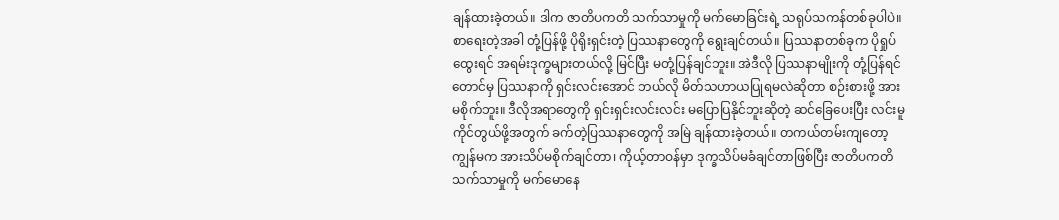ချန်ထားခဲ့တယ်။ ဒါက ဇာတိပကတိ သက်သာမှုကို မက်မောခြင်းရဲ့ သရုပ်သကန်တစ်ခုပါပဲ။ စာရေးတဲ့အခါ တုံ့ပြန်ဖို့ ပိုရိုးရှင်းတဲ့ ပြဿနာတွေကို ရွေးချင်တယ်။ ပြဿနာတစ်ခုက ပိုရှုပ်ထွေးရင် အရမ်းဒုက္ခများတယ်လို့ မြင်ပြီး မတုံ့ပြန်ချင်ဘူး။ အဲဒီလို ပြဿနာမျိုးကို တုံ့ပြန်ရင်တောင်မှ ပြဿနာကို ရှင်းလင်းအောင် ဘယ်လို မိတ်သဟာယပြုရမလဲဆိုတာ စဉ်းစားဖို့ အားမစိုက်ဘူး။ ဒီလိုအရာတွေကို ရှင်းရှင်းလင်းလင်း မပြောပြနိုင်ဘူးဆိုတဲ့ ဆင်ခြေပေးပြီး လင်းမူ ကိုင်တွယ်ဖို့အတွက် ခက်တဲ့ပြဿနာတွေကို အမြဲ ချန်ထားခဲ့တယ်။ တကယ်တမ်းကျတော့ ကျွန်မက အားသိပ်မစိုက်ချင်တာ၊ ကိုယ့်တာဝန်မှာ ဒုက္ခသိပ်မခံချင်တာဖြစ်ပြီး ဇာတိပကတိ သက်သာမှုကို မက်မောနေ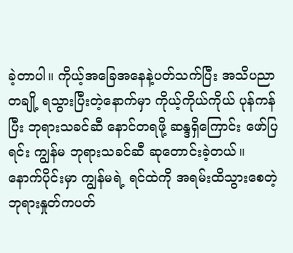ခဲ့တာပါ။ ကိုယ့်အခြေအနေနဲ့ပတ်သက်ပြီး အသိပညာတချို့ ရသွားပြီးတဲ့နောက်မှာ ကိုယ့်ကိုယ်ကိုယ် ပုန်ကန်ပြီး ဘုရားသခင်ဆီ နောင်တရဖို့ ဆန္ဒရှိကြောင်း ဖော်ပြရင်း ကျွန်မ ဘုရားသခင်ဆီ ဆုတောင်းခဲ့တယ်။
နောက်ပိုင်းမှာ ကျွန်မရဲ့ ရင်ထဲကို အရမ်းထိသွားစေတဲ့ ဘုရားနှုတ်ကပတ်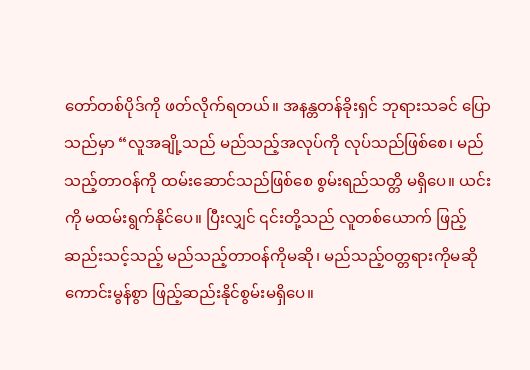တော်တစ်ပိုဒ်ကို ဖတ်လိုက်ရတယ်။ အနန္တတန်ခိုးရှင် ဘုရားသခင် ပြောသည်မှာ “လူအချို့သည် မည်သည့်အလုပ်ကို လုပ်သည်ဖြစ်စေ၊ မည်သည့်တာဝန်ကို ထမ်းဆောင်သည်ဖြစ်စေ စွမ်းရည်သတ္တိ မရှိပေ။ ယင်းကို မထမ်းရွက်နိုင်ပေ။ ပြီးလျှင် ၎င်းတို့သည် လူတစ်ယောက် ဖြည့်ဆည်းသင့်သည့် မည်သည့်တာဝန်ကိုမဆို၊ မည်သည့်ဝတ္တရားကိုမဆို ကောင်းမွန်စွာ ဖြည့်ဆည်းနိုင်စွမ်းမရှိပေ။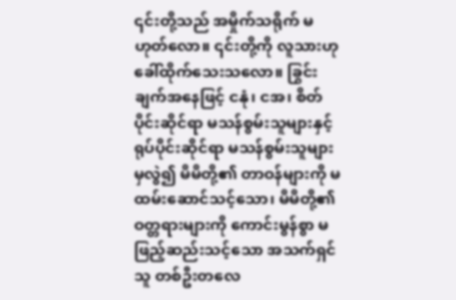၎င်းတို့သည် အမှိုက်သရိုက် မဟုတ်လော။ ၎င်းတို့ကို လူသားဟု ခေါ်ထိုက်သေးသလော။ ခြွင်းချက်အနေဖြင့် ငနုံ၊ ငအ၊ စိတ်ပိုင်းဆိုင်ရာ မသန်စွမ်းသူများနှင့် ရုပ်ပိုင်းဆိုင်ရာ မသန်စွမ်းသူများမှလွဲ၍ မိမိတို့၏ တာဝန်များကို မထမ်းဆောင်သင့်သော၊ မိမိတို့၏ ဝတ္တရားများကို ကောင်းမွန်စွာ မဖြည့်ဆည်းသင့်သော အသက်ရှင်သူ တစ်ဦးတလေ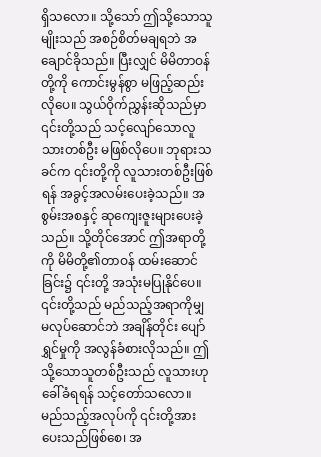ရှိသလော။ သို့သော် ဤသို့သောသူမျိုးသည် အစဉ်စိတ်မချရဘဲ အချောင်ခိုသည်။ ပြီးလျှင် မိမိတာဝန်တို့ကို ကောင်းမွန်စွာ မဖြည့်ဆည်းလိုပေ။ သွယ်ဝိုက်ညွှန်းဆိုသည်မှာ ၎င်းတို့သည် သင့်လျော်သောလူသားတစ်ဦး မဖြစ်လိုပေ။ ဘုရားသခင်က ၎င်းတို့ကို လူသားတစ်ဦးဖြစ်ရန် အခွင့်အလမ်းပေးခဲ့သည်။ အစွမ်းအစနှင့် ဆုကျေးဇူးများပေးခဲ့သည်။ သို့တိုင်အောင် ဤအရာတို့ကို မိမိတို့၏တာဝန် ထမ်းဆောင်ခြင်း၌ ၎င်းတို့ အသုံးမပြုနိုင်ပေ။ ၎င်းတို့သည် မည်သည့်အရာကိုမျှ မလုပ်ဆောင်ဘဲ အချိန်တိုင်း ပျော်ရွှင်မှုကို အလွန်ခံစားလိုသည်။ ဤသို့သောသူတစ်ဦးသည် လူသားဟု ခေါ်ခံရရန် သင့်တော်သလော။ မည်သည့်အလုပ်ကို ၎င်းတို့အား ပေးသည်ဖြစ်စေ၊ အ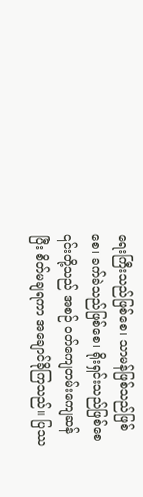ရေးကြီးသည်ဖြစ်စေ၊ သာမန်ဖြစ်သည်ဖြစ်စေ၊ ခက်ခဲသည်ဖြစ်စေ၊ ရိုးရှင်းသည်ဖြစ်စေ ၎င်းတို့သည် အစဉ် ဝတ်ကျေတမ်းကျေဆန်ပြီး စိတ်မချရကာ အချောင်ခိုကြသည်။ ပြဿ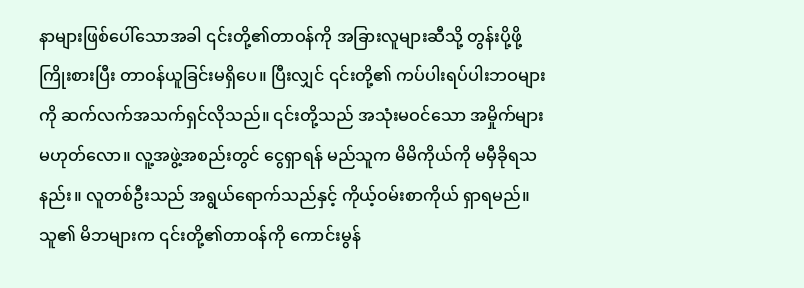နာများဖြစ်ပေါ်သောအခါ ၎င်းတို့၏တာဝန်ကို အခြားလူများဆီသို့ တွန်းပို့ဖို့ ကြိုးစားပြီး တာဝန်ယူခြင်းမရှိပေ။ ပြီးလျှင် ၎င်းတို့၏ ကပ်ပါးရပ်ပါးဘဝများကို ဆက်လက်အသက်ရှင်လိုသည်။ ၎င်းတို့သည် အသုံးမဝင်သော အမှိုက်များ မဟုတ်လော။ လူ့အဖွဲ့အစည်းတွင် ငွေရှာရန် မည်သူက မိမိကိုယ်ကို မမှီခိုရသနည်း။ လူတစ်ဦးသည် အရွယ်ရောက်သည်နှင့် ကိုယ့်ဝမ်းစာကိုယ် ရှာရမည်။ သူ၏ မိဘများက ၎င်းတို့၏တာဝန်ကို ကောင်းမွန်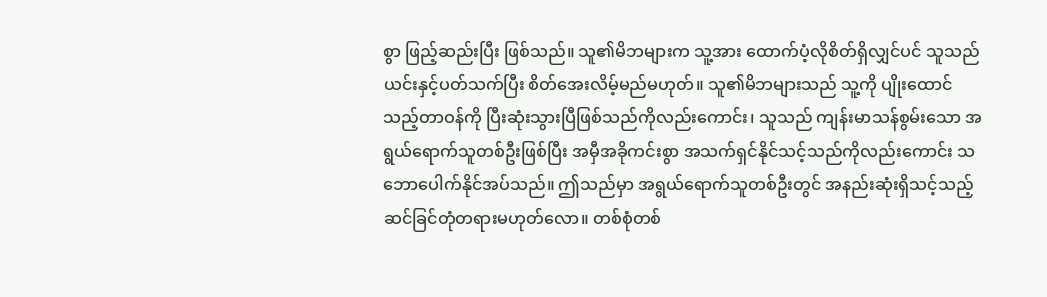စွာ ဖြည့်ဆည်းပြီး ဖြစ်သည်။ သူ၏မိဘများက သူ့အား ထောက်ပံ့လိုစိတ်ရှိလျှင်ပင် သူသည် ယင်းနှင့်ပတ်သက်ပြီး စိတ်အေးလိမ့်မည်မဟုတ်။ သူ၏မိဘများသည် သူ့ကို ပျိုးထောင်သည့်တာဝန်ကို ပြီးဆုံးသွားပြီဖြစ်သည်ကိုလည်းကောင်း၊ သူသည် ကျန်းမာသန်စွမ်းသော အရွယ်ရောက်သူတစ်ဦးဖြစ်ပြီး အမှီအခိုကင်းစွာ အသက်ရှင်နိုင်သင့်သည်ကိုလည်းကောင်း သဘောပေါက်နိုင်အပ်သည်။ ဤသည်မှာ အရွယ်ရောက်သူတစ်ဦးတွင် အနည်းဆုံးရှိသင့်သည့် ဆင်ခြင်တုံတရားမဟုတ်လော။ တစ်စုံတစ်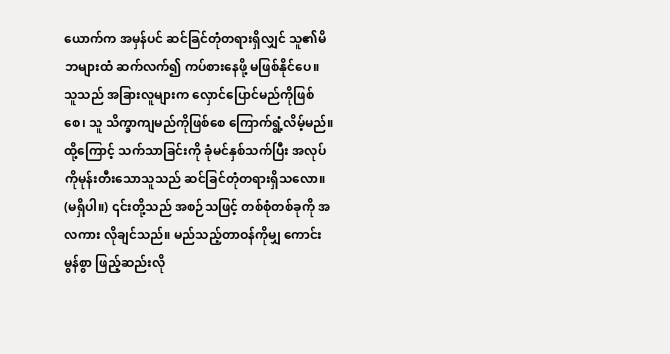ယောက်က အမှန်ပင် ဆင်ခြင်တုံတရားရှိလျှင် သူ၏မိဘများထံ ဆက်လက်၍ ကပ်စားနေဖို့ မဖြစ်နိုင်ပေ။ သူသည် အခြားလူများက လှောင်ပြောင်မည်ကိုဖြစ်စေ၊ သူ သိက္ခာကျမည်ကိုဖြစ်စေ ကြောက်ရွံ့လိမ့်မည်။ ထို့ကြောင့် သက်သာခြင်းကို ခုံမင်နှစ်သက်ပြီး အလုပ်ကိုမုန်းတီးသောသူသည် ဆင်ခြင်တုံတရားရှိသလော။ (မရှိပါ။) ၎င်းတို့သည် အစဉ်သဖြင့် တစ်စုံတစ်ခုကို အလကား လိုချင်သည်။ မည်သည့်တာဝန်ကိုမျှ ကောင်းမွန်စွာ ဖြည့်ဆည်းလို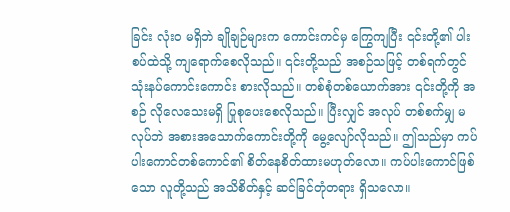ခြင်း လုံးဝ မရှိဘဲ ချိုချဉ်များက ကောင်းကင်မှ ကြွေကျပြီး ၎င်းတို့၏ ပါးစပ်ထဲသို့ ကျရောက်စေလိုသည်။ ၎င်းတို့သည် အစဉ်သဖြင့် တစ်ရက်တွင် သုံးနပ်ကောင်းကောင်း စားလိုသည်။ တစ်စုံတစ်ယောက်အား ၎င်းတို့ကို အစဉ် လိုလေသေးမရှိ ပြုစုပေးစေလိုသည်။ ပြီးလျှင် အလုပ် တစ်စက်မျှ မလုပ်ဘဲ အစားအသောက်ကောင်းတို့ကို မွေ့လျော်လိုသည်။ ဤသည်မှာ ကပ်ပါးကောင်တစ်ကောင်၏ စိတ်နေစိတ်ထားမဟုတ်လော။ ကပ်ပါးကောင်ဖြစ်သော လူတို့သည် အသိစိတ်နှင့် ဆင်ခြင်တုံတရား ရှိသလော။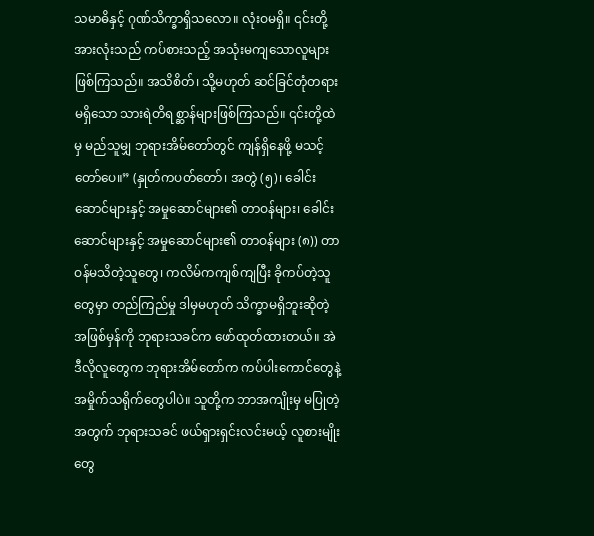သမာဓိနှင့် ဂုဏ်သိက္ခာရှိသလော။ လုံးဝမရှိ။ ၎င်းတို့အားလုံးသည် ကပ်စားသည့် အသုံးမကျသောလူများ ဖြစ်ကြသည်။ အသိစိတ်၊ သို့မဟုတ် ဆင်ခြင်တုံတရားမရှိသော သားရဲတိရစ္ဆာန်များဖြစ်ကြသည်။ ၎င်းတို့ထဲမှ မည်သူမျှ ဘုရားအိမ်တော်တွင် ကျန်ရှိနေဖို့ မသင့်တော်ပေ။” (နှုတ်ကပတ်တော်၊ အတွဲ (၅)၊ ခေါင်းဆောင်များနှင့် အမှုဆောင်များ၏ တာဝန်များ၊ ခေါင်းဆောင်များနှင့် အမှုဆောင်များ၏ တာဝန်များ (၈)) တာဝန်မသိတဲ့သူတွေ၊ ကလိမ်ကကျစ်ကျပြီး ခိုကပ်တဲ့သူတွေမှာ တည်ကြည်မှု ဒါမှမဟုတ် သိက္ခာမရှိဘူးဆိုတဲ့ အဖြစ်မှန်ကို ဘုရားသခင်က ဖော်ထုတ်ထားတယ်။ အဲဒီလိုလူတွေက ဘုရားအိမ်တော်က ကပ်ပါးကောင်တွေနဲ့ အမှိုက်သရိုက်တွေပါပဲ။ သူတို့က ဘာအကျိုးမှ မပြုတဲ့အတွက် ဘုရားသခင် ဖယ်ရှားရှင်းလင်းမယ့် လူစားမျိုးတွေ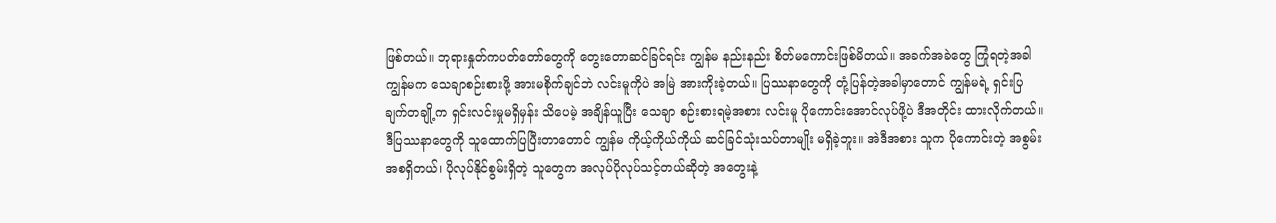ဖြစ်တယ်။ ဘုရားနှုတ်ကပတ်တော်တွေကို တွေးတောဆင်ခြင်ရင်း ကျွန်မ နည်းနည်း စိတ်မကောင်းဖြစ်မိတယ်။ အခက်အခဲတွေ ကြုံရတဲ့အခါ ကျွန်မက သေချာစဉ်းစားဖို့ အားမစိုက်ချင်ဘဲ လင်းမူကိုပဲ အမြဲ အားကိုးခဲ့တယ်။ ပြဿနာတွေကို တုံ့ပြန်တဲ့အခါမှာတောင် ကျွန်မရဲ့ ရှင်းပြချက်တချို့က ရှင်းလင်းမှုမရှိမှန်း သိပေမဲ့ အချိန်ယူပြီး သေချာ စဉ်းစားရမဲ့အစား လင်းမူ ပိုကောင်းအောင်လုပ်ဖို့ပဲ ဒီအတိုင်း ထားလိုက်တယ်။ ဒီပြဿနာတွေကို သူထောက်ပြပြီးတာတောင် ကျွန်မ ကိုယ့်ကိုယ်ကိုယ် ဆင်ခြင်သုံးသပ်တာမျိုး မရှိခဲ့ဘူး။ အဲဒီအစား သူက ပိုကောင်းတဲ့ အစွမ်းအစရှိတယ်၊ ပိုလုပ်နိုင်စွမ်းရှိတဲ့ သူတွေက အလုပ်ပိုလုပ်သင့်တယ်ဆိုတဲ့ အတွေးနဲ့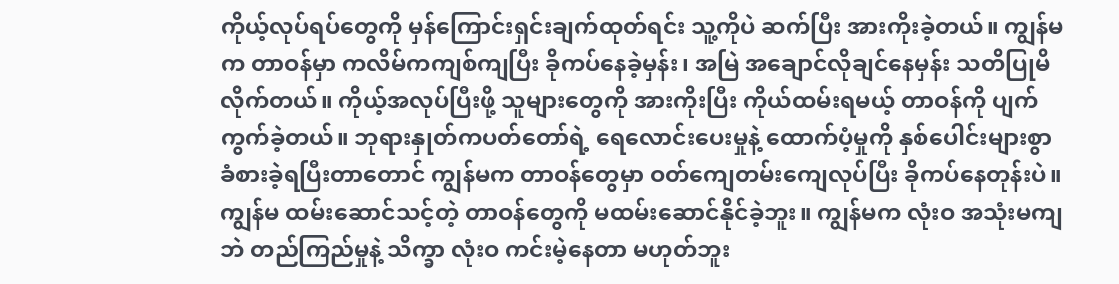ကိုယ့်လုပ်ရပ်တွေကို မှန်ကြောင်းရှင်းချက်ထုတ်ရင်း သူ့ကိုပဲ ဆက်ပြီး အားကိုးခဲ့တယ်။ ကျွန်မက တာဝန်မှာ ကလိမ်ကကျစ်ကျပြီး ခိုကပ်နေခဲ့မှန်း၊ အမြဲ အချောင်လိုချင်နေမှန်း သတိပြုမိလိုက်တယ်။ ကိုယ့်အလုပ်ပြီးဖို့ သူများတွေကို အားကိုးပြီး ကိုယ်ထမ်းရမယ့် တာဝန်ကို ပျက်ကွက်ခဲ့တယ်။ ဘုရားနှုတ်ကပတ်တော်ရဲ့ ရေလောင်းပေးမှုနဲ့ ထောက်ပံ့မှုကို နှစ်ပေါင်းများစွာ ခံစားခဲ့ရပြီးတာတောင် ကျွန်မက တာဝန်တွေမှာ ဝတ်ကျေတမ်းကျေလုပ်ပြီး ခိုကပ်နေတုန်းပဲ။ ကျွန်မ ထမ်းဆောင်သင့်တဲ့ တာဝန်တွေကို မထမ်းဆောင်နိုင်ခဲ့ဘူး။ ကျွန်မက လုံးဝ အသုံးမကျဘဲ တည်ကြည်မှုနဲ့ သိက္ခာ လုံးဝ ကင်းမဲ့နေတာ မဟုတ်ဘူး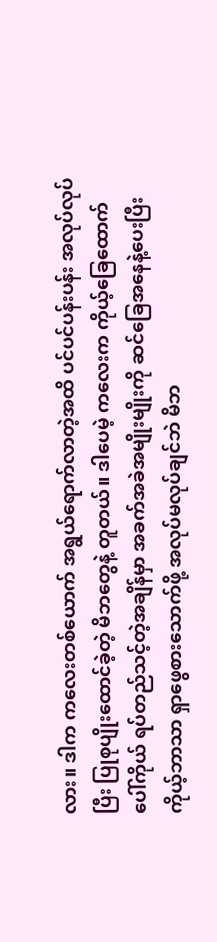လား။ ဒါက ကလေးတစ်ယောက် အရွယ်ရောက်လာတဲ့အထိ ပင်ပင်ပန်းပန်း အလုပ်လုပ်ပြီး ပြုစုပျိုးထောင်ခဲ့တဲ့ မိဘတွေနဲ့ တူတယ်။ ဒါပေမဲ့ ကလေးက ကိုယ့်ခြေထောက်ပေါ်ကိုယ် ရပ်တည်သင့်တဲ့အချိန်မှာ အခက်အခဲအမျိုးမျိုးကို ဆင်ခြေအနေနဲ့ပေးပြီး ကိုယ့်ဘာသာ ရှာဖွေစားသောက်ဖို့ အလုပ်မလုပ်ချင်ဘဲ မိဘ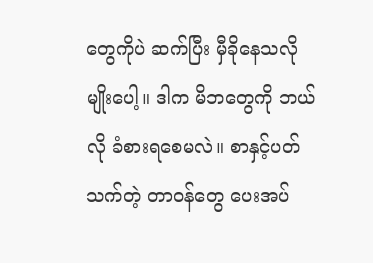တွေကိုပဲ ဆက်ပြီး မှီခိုနေသလိုမျိုးပေါ့။ ဒါက မိဘတွေကို ဘယ်လို ခံစားရစေမလဲ။ စာနှင့်ပတ်သက်တဲ့ တာဝန်တွေ ပေးအပ်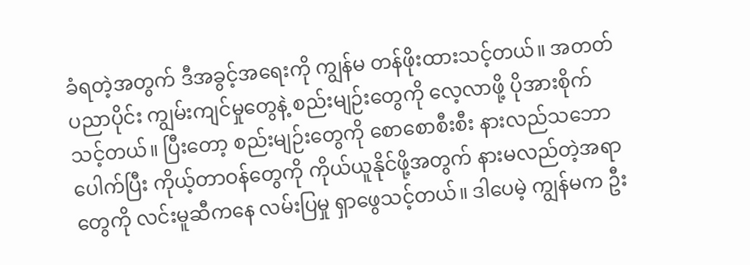ခံရတဲ့အတွက် ဒီအခွင့်အရေးကို ကျွန်မ တန်ဖိုးထားသင့်တယ်။ အတတ်ပညာပိုင်း ကျွမ်းကျင်မှုတွေနဲ့ စည်းမျဉ်းတွေကို လေ့လာဖို့ ပိုအားစိုက်သင့်တယ်။ ပြီးတော့ စည်းမျဉ်းတွေကို စောစောစီးစီး နားလည်သဘောပေါက်ပြီး ကိုယ့်တာဝန်တွေကို ကိုယ်ယူနိုင်ဖို့အတွက် နားမလည်တဲ့အရာတွေကို လင်းမူဆီကနေ လမ်းပြမှု ရှာဖွေသင့်တယ်။ ဒါပေမဲ့ ကျွန်မက ဦး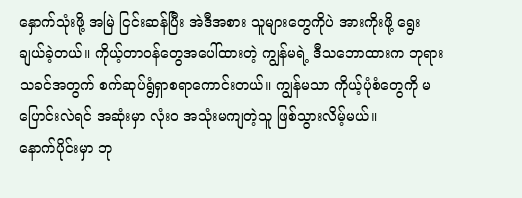နှောက်သုံးဖို့ အမြဲ ငြင်းဆန်ပြီး အဲဒီအစား သူများတွေကိုပဲ အားကိုးဖို့ ရွေးချယ်ခဲ့တယ်။ ကိုယ့်တာဝန်တွေအပေါ်ထားတဲ့ ကျွန်မရဲ့ ဒီသဘောထားက ဘုရားသခင်အတွက် စက်ဆုပ်ရွံရှာစရာကောင်းတယ်။ ကျွန်မသာ ကိုယ့်ပုံစံတွေကို မပြောင်းလဲရင် အဆုံးမှာ လုံးဝ အသုံးမကျတဲ့သူ ဖြစ်သွားလိမ့်မယ်။
နောက်ပိုင်းမှာ ဘု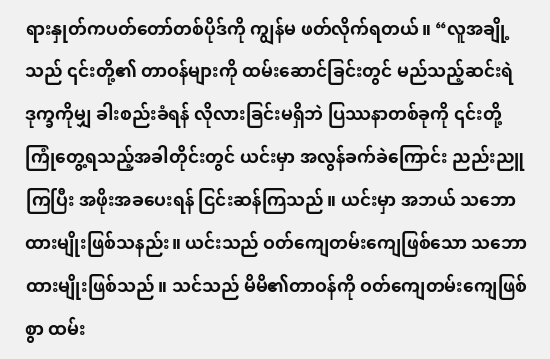ရားနှုတ်ကပတ်တော်တစ်ပိုဒ်ကို ကျွန်မ ဖတ်လိုက်ရတယ်။ “လူအချို့သည် ၎င်းတို့၏ တာဝန်များကို ထမ်းဆောင်ခြင်းတွင် မည်သည့်ဆင်းရဲဒုက္ခကိုမျှ ခါးစည်းခံရန် လိုလားခြင်းမရှိဘဲ ပြဿနာတစ်ခုကို ၎င်းတို့ ကြုံတွေ့ရသည့်အခါတိုင်းတွင် ယင်းမှာ အလွန်ခက်ခဲကြောင်း ညည်းညူကြပြီး အဖိုးအခပေးရန် ငြင်းဆန်ကြသည်။ ယင်းမှာ အဘယ် သဘောထားမျိုးဖြစ်သနည်း။ ယင်းသည် ဝတ်ကျေတမ်းကျေဖြစ်သော သဘောထားမျိုးဖြစ်သည်။ သင်သည် မိမိ၏တာဝန်ကို ဝတ်ကျေတမ်းကျေဖြစ်စွာ ထမ်း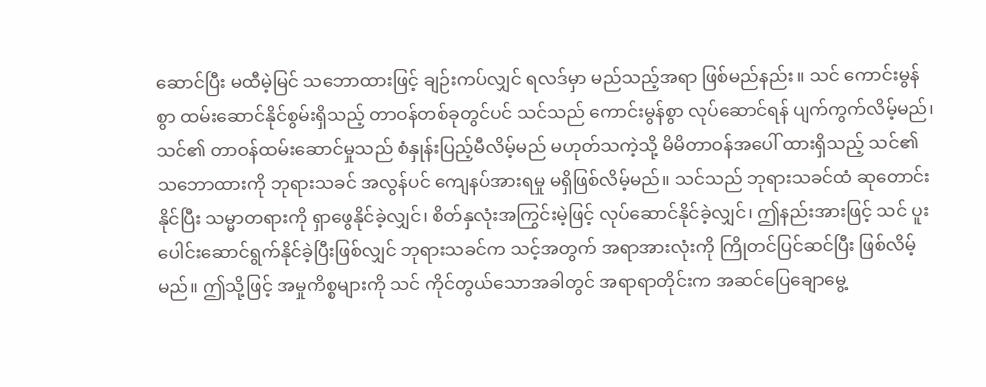ဆောင်ပြီး မထီမဲ့မြင် သဘောထားဖြင့် ချဉ်းကပ်လျှင် ရလဒ်မှာ မည်သည့်အရာ ဖြစ်မည်နည်း။ သင် ကောင်းမွန်စွာ ထမ်းဆောင်နိုင်စွမ်းရှိသည့် တာဝန်တစ်ခုတွင်ပင် သင်သည် ကောင်းမွန်စွာ လုပ်ဆောင်ရန် ပျက်ကွက်လိမ့်မည်၊ သင်၏ တာဝန်ထမ်းဆောင်မှုသည် စံနှုန်းပြည့်မီလိမ့်မည် မဟုတ်သကဲ့သို့ မိမိတာဝန်အပေါ် ထားရှိသည့် သင်၏ သဘောထားကို ဘုရားသခင် အလွန်ပင် ကျေနပ်အားရမှု မရှိဖြစ်လိမ့်မည်။ သင်သည် ဘုရားသခင်ထံ ဆုတောင်းနိုင်ပြီး သမ္မာတရားကို ရှာဖွေနိုင်ခဲ့လျှင်၊ စိတ်နှလုံးအကြွင်းမဲ့ဖြင့် လုပ်ဆောင်နိုင်ခဲ့လျှင်၊ ဤနည်းအားဖြင့် သင် ပူးပေါင်းဆောင်ရွက်နိုင်ခဲ့ပြီးဖြစ်လျှင် ဘုရားသခင်က သင့်အတွက် အရာအားလုံးကို ကြိုတင်ပြင်ဆင်ပြီး ဖြစ်လိမ့်မည်။ ဤသို့ဖြင့် အမှုကိစ္စများကို သင် ကိုင်တွယ်သောအခါတွင် အရာရာတိုင်းက အဆင်ပြေချောမွေ့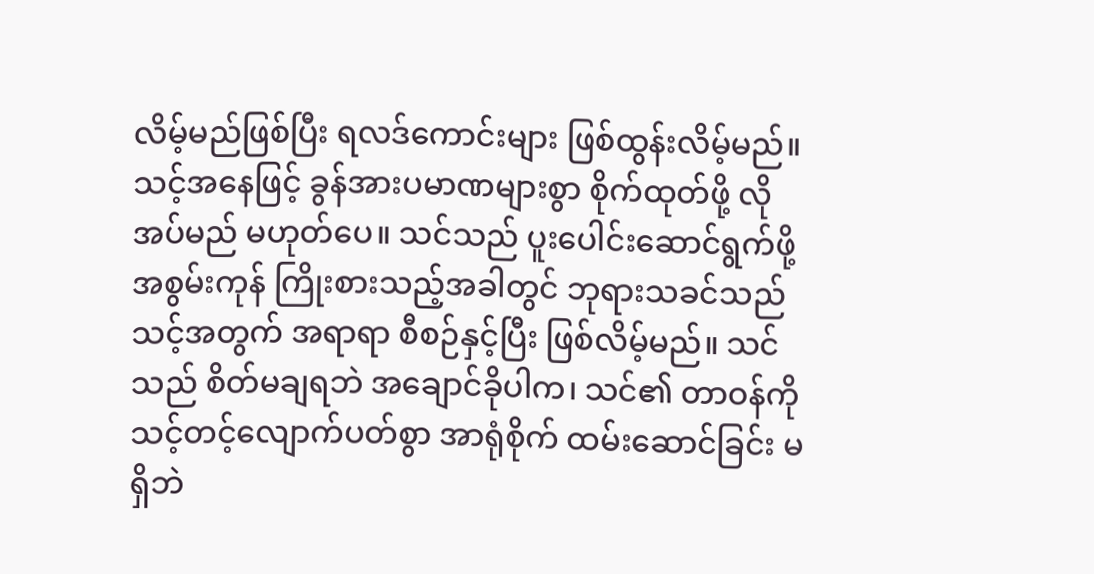လိမ့်မည်ဖြစ်ပြီး ရလဒ်ကောင်းများ ဖြစ်ထွန်းလိမ့်မည်။ သင့်အနေဖြင့် ခွန်အားပမာဏများစွာ စိုက်ထုတ်ဖို့ လိုအပ်မည် မဟုတ်ပေ။ သင်သည် ပူးပေါင်းဆောင်ရွက်ဖို့ အစွမ်းကုန် ကြိုးစားသည့်အခါတွင် ဘုရားသခင်သည် သင့်အတွက် အရာရာ စီစဉ်နှင့်ပြီး ဖြစ်လိမ့်မည်။ သင်သည် စိတ်မချရဘဲ အချောင်ခိုပါက၊ သင်၏ တာဝန်ကို သင့်တင့်လျောက်ပတ်စွာ အာရုံစိုက် ထမ်းဆောင်ခြင်း မရှိဘဲ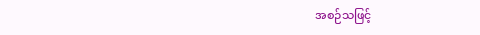အစဉ်သဖြင့်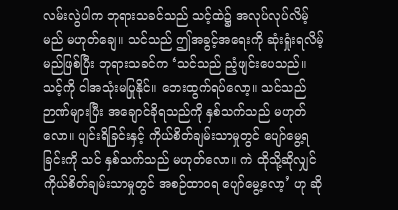လမ်းလွဲပါက ဘုရားသခင်သည် သင့်ထဲ၌ အလုပ်လုပ်လိမ့်မည် မဟုတ်ချေ။ သင်သည် ဤအခွင့်အရေးကို ဆုံးရှုံးရလိမ့်မည်ဖြစ်ပြီး ဘုရားသခင်က ‘သင်သည် ညံ့ဖျင်းပေသည်။ သင့်ကို ငါအသုံးမပြုနိုင်။ ဘေးထွက်ရပ်လော့။ သင်သည် ဉာဏ်များပြီး အချောင်ခိုရသည်ကို နှစ်သက်သည် မဟုတ်လော။ ပျင်းရိခြင်းနှင့် ကိုယ်စိတ်ချမ်းသာမှုတွင် ပျော်မွေ့ရခြင်းကို သင် နှစ်သက်သည် မဟုတ်လော။ ကဲ ထိုသို့ဆိုလျှင် ကိုယ်စိတ်ချမ်းသာမှုတွင် အစဉ်ထာဝရ ပျော်မွေ့လော့’ ဟု ဆို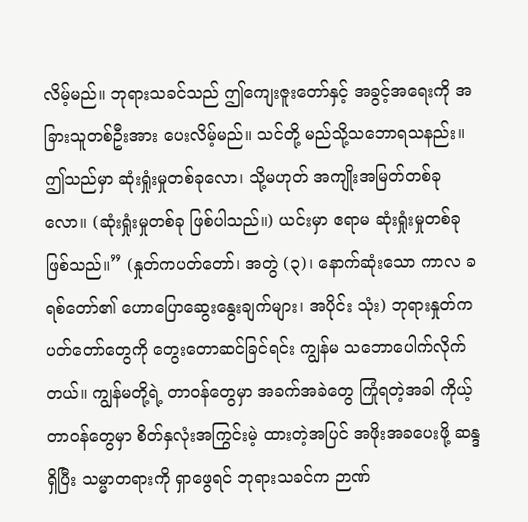လိမ့်မည်။ ဘုရားသခင်သည် ဤကျေးဇူးတော်နှင့် အခွင့်အရေးကို အခြားသူတစ်ဦးအား ပေးလိမ့်မည်။ သင်တို့ မည်သို့သဘောရသနည်း။ ဤသည်မှာ ဆုံးရှုံးမှုတစ်ခုလော၊ သို့မဟုတ် အကျိုးအမြတ်တစ်ခုလော။ (ဆုံးရှုံးမှုတစ်ခု ဖြစ်ပါသည်။) ယင်းမှာ ဧရာမ ဆုံးရှုံးမှုတစ်ခု ဖြစ်သည်။” (နှုတ်ကပတ်တော်၊ အတွဲ (၃)၊ နောက်ဆုံးသော ကာလ ခရစ်တော်၏ ဟောပြောဆွေးနွေးချက်များ၊ အပိုင်း သုံး) ဘုရားနှုတ်ကပတ်တော်တွေကို တွေးတောဆင်ခြင်ရင်း ကျွန်မ သဘောပေါက်လိုက်တယ်။ ကျွန်မတို့ရဲ့ တာဝန်တွေမှာ အခက်အခဲတွေ ကြုံရတဲ့အခါ ကိုယ့်တာဝန်တွေမှာ စိတ်နှလုံးအကြွင်းမဲ့ ထားတဲ့အပြင် အဖိုးအခပေးဖို့ ဆန္ဒရှိပြီး သမ္မာတရားကို ရှာဖွေရင် ဘုရားသခင်က ဉာဏ်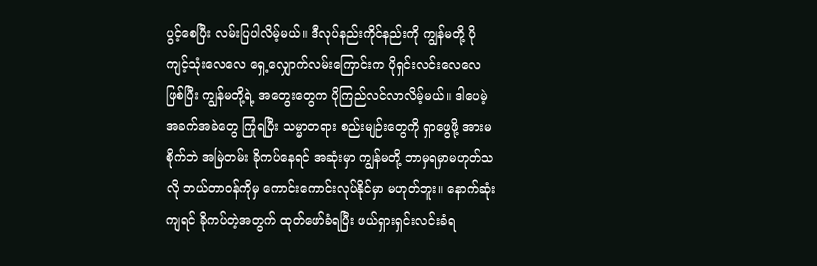ပွင့်စေပြီး လမ်းပြပါလိမ့်မယ်။ ဒီလုပ်နည်းကိုင်နည်းကို ကျွန်မတို့ ပိုကျင့်သုံးလေလေ ရှေ့လျှောက်လမ်းကြောင်းက ပိုရှင်းလင်းလေလေဖြစ်ပြီး ကျွန်မတို့ရဲ့ အတွေးတွေက ပိုကြည်လင်လာလိမ့်မယ်။ ဒါပေမဲ့ အခက်အခဲတွေ ကြုံရပြီး သမ္မာတရား စည်းမျဉ်းတွေကို ရှာဖွေဖို့ အားမစိုက်ဘဲ အမြဲတမ်း ခိုကပ်နေရင် အဆုံးမှာ ကျွန်မတို့ ဘာမှရမှာမဟုတ်သလို ဘယ်တာဝန်ကိုမှ ကောင်းကောင်းလုပ်နိုင်မှာ မဟုတ်ဘူး။ နောက်ဆုံးကျရင် ခိုကပ်တဲ့အတွက် ထုတ်ဖော်ခံရပြီး ဖယ်ရှားရှင်းလင်းခံရ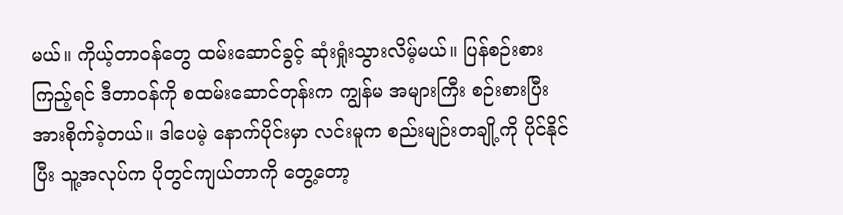မယ်။ ကိုယ့်တာဝန်တွေ ထမ်းဆောင်ခွင့် ဆုံးရှုံးသွားလိမ့်မယ်။ ပြန်စဉ်းစားကြည့်ရင် ဒီတာဝန်ကို စထမ်းဆောင်တုန်းက ကျွန်မ အများကြီး စဉ်းစားပြီး အားစိုက်ခဲ့တယ်။ ဒါပေမဲ့ နောက်ပိုင်းမှာ လင်းမူက စည်းမျဉ်းတချို့ကို ပိုင်နိုင်ပြီး သူ့အလုပ်က ပိုတွင်ကျယ်တာကို တွေ့တော့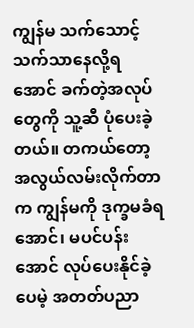ကျွန်မ သက်သောင့်သက်သာနေလို့ရအောင် ခက်တဲ့အလုပ်တွေကို သူ့ဆီ ပုံပေးခဲ့တယ်။ တကယ်တော့ အလွယ်လမ်းလိုက်တာက ကျွန်မကို ဒုက္ခမခံရအောင်၊ မပင်ပန်းအောင် လုပ်ပေးနိုင်ခဲ့ပေမဲ့ အတတ်ပညာ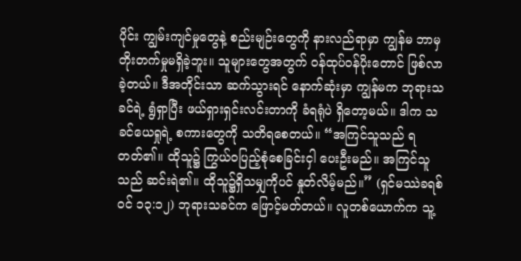ပိုင်း ကျွမ်းကျင်မှုတွေနဲ့ စည်းမျဉ်းတွေကို နားလည်ရာမှာ ကျွန်မ ဘာမှ တိုးတက်မှုမရှိခဲ့ဘူး။ သူများတွေအတွက် ဝန်ထုပ်ဝန်ပိုးတောင် ဖြစ်လာခဲ့တယ်။ ဒီအတိုင်းသာ ဆက်သွားရင် နောက်ဆုံးမှာ ကျွန်မက ဘုရားသခင်ရဲ့ ရွံရှာပြီး ဖယ်ရှားရှင်းလင်းတာကို ခံရရုံပဲ ရှိတော့မယ်။ ဒါက သခင်ယေရှုရဲ့ စကားတွေကို သတိရစေတယ်။ “အကြင်သူသည် ရတတ်၏။ ထိုသူ၌ ကြွယ်ဝပြည့်စုံစေခြင်းငှါ ပေးဦးမည်။ အကြင်သူသည် ဆင်းရဲ၏။ ထိုသူ၌ရှိသမျှကိုပင် နှုတ်လိမ့်မည်။” (ရှင်မဿဲခရစ်ဝင် ၁၃:၁၂) ဘုရားသခင်က ဖြောင့်မတ်တယ်။ လူတစ်ယောက်က သူ့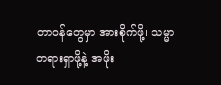တာဝန်တွေမှာ အားစိုက်ဖို့၊ သမ္မာတရားရှာဖို့နဲ့ အဖိုး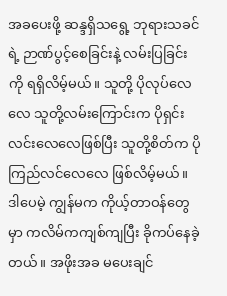အခပေးဖို့ ဆန္ဒရှိသရွေ့ ဘုရားသခင်ရဲ့ ဉာဏ်ပွင့်စေခြင်းနဲ့ လမ်းပြခြင်းကို ရရှိလိမ့်မယ်။ သူတို့ ပိုလုပ်လေလေ သူတို့လမ်းကြောင်းက ပိုရှင်းလင်းလေလေဖြစ်ပြီး သူတို့စိတ်က ပိုကြည်လင်လေလေ ဖြစ်လိမ့်မယ်။ ဒါပေမဲ့ ကျွန်မက ကိုယ့်တာဝန်တွေမှာ ကလိမ်ကကျစ်ကျပြီး ခိုကပ်နေခဲ့တယ်။ အဖိုးအခ မပေးချင်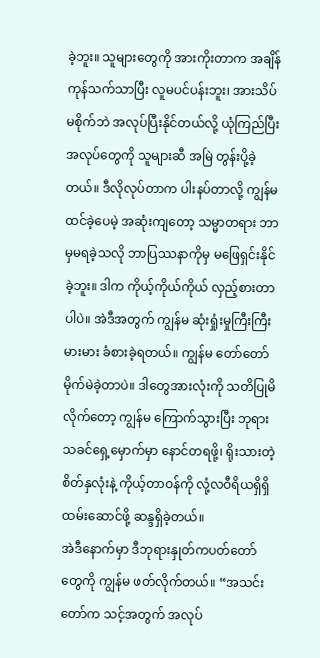ခဲ့ဘူး။ သူများတွေကို အားကိုးတာက အချိန်ကုန်သက်သာပြီး လူမပင်ပန်းဘူး၊ အားသိပ်မစိုက်ဘဲ အလုပ်ပြီးနိုင်တယ်လို့ ယုံကြည်ပြီး အလုပ်တွေကို သူများဆီ အမြဲ တွန်းပို့ခဲ့တယ်။ ဒီလိုလုပ်တာက ပါးနပ်တာလို့ ကျွန်မ ထင်ခဲ့ပေမဲ့ အဆုံးကျတော့ သမ္မာတရား ဘာမှမရခဲ့သလို ဘာပြဿနာကိုမှ မဖြေရှင်းနိုင်ခဲ့ဘူး။ ဒါက ကိုယ့်ကိုယ်ကိုယ် လှည့်စားတာပါပဲ။ အဲဒီအတွက် ကျွန်မ ဆုံးရှုံးမှုကြီးကြီးမားမား ခံစားခဲ့ရတယ်။ ကျွန်မ တော်တော် မိုက်မဲခဲ့တာပဲ။ ဒါတွေအားလုံးကို သတိပြုမိလိုက်တော့ ကျွန်မ ကြောက်သွားပြီး ဘုရားသခင်ရှေ့မှောက်မှာ နောင်တရဖို့၊ ရိုးသားတဲ့ စိတ်နှလုံးနဲ့ ကိုယ့်တာဝန်ကို လုံ့လဝီရိယရှိရှိ ထမ်းဆောင်ဖို့ ဆန္ဒရှိခဲ့တယ်။
အဲဒီနောက်မှာ ဒီဘုရားနှုတ်ကပတ်တော်တွေကို ကျွန်မ ဖတ်လိုက်တယ်။ “အသင်းတော်က သင့်အတွက် အလုပ်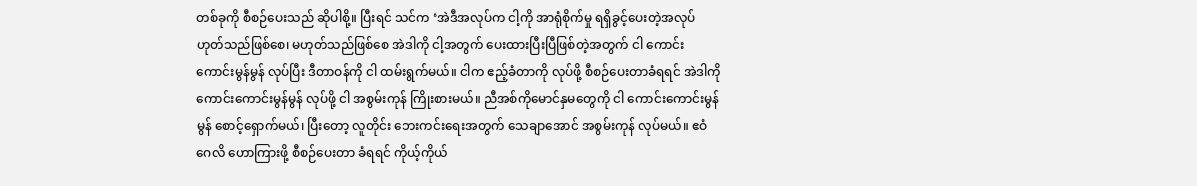တစ်ခုကို စီစဉ်ပေးသည် ဆိုပါစို့။ ပြီးရင် သင်က ‘အဲဒီအလုပ်က ငါ့ကို အာရုံစိုက်မှု ရရှိခွင့်ပေးတဲ့အလုပ် ဟုတ်သည်ဖြစ်စေ၊ မဟုတ်သည်ဖြစ်စေ အဲဒါကို ငါ့အတွက် ပေးထားပြီးပြီဖြစ်တဲ့အတွက် ငါ ကောင်းကောင်းမွန်မွန် လုပ်ပြီး ဒီတာဝန်ကို ငါ ထမ်းရွက်မယ်။ ငါက ဧည့်ခံတာကို လုပ်ဖို့ စီစဉ်ပေးတာခံရရင် အဲဒါကို ကောင်းကောင်းမွန်မွန် လုပ်ဖို့ ငါ အစွမ်းကုန် ကြိုးစားမယ်။ ညီအစ်ကိုမောင်နှမတွေကို ငါ ကောင်းကောင်းမွန်မွန် စောင့်ရှောက်မယ်၊ ပြီးတော့ လူတိုင်း ဘေးကင်းရေးအတွက် သေချာအောင် အစွမ်းကုန် လုပ်မယ်။ ဧဝံဂေလိ ဟောကြားဖို့ စီစဉ်ပေးတာ ခံရရင် ကိုယ့်ကိုယ်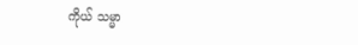ကိုယ် သမ္မာ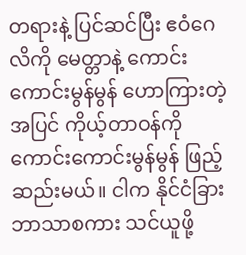တရားနဲ့ ပြင်ဆင်ပြီး ဧဝံဂေလိကို မေတ္တာနဲ့ ကောင်းကောင်းမွန်မွန် ဟောကြားတဲ့အပြင် ကိုယ့်တာဝန်ကို ကောင်းကောင်းမွန်မွန် ဖြည့်ဆည်းမယ်။ ငါက နိုင်ငံခြားဘာသာစကား သင်ယူဖို့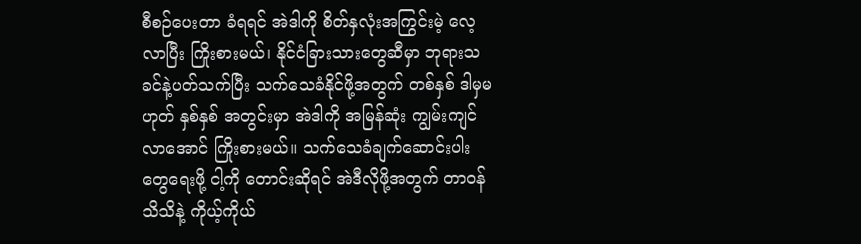စီစဉ်ပေးတာ ခံရရင် အဲဒါကို စိတ်နှလုံးအကြွင်းမဲ့ လေ့လာပြီး ကြိုးစားမယ်၊ နိုင်ငံခြားသားတွေဆီမှာ ဘုရားသခင်နဲ့ပတ်သက်ပြီး သက်သေခံနိုင်ဖို့အတွက် တစ်နှစ် ဒါမှမဟုတ် နှစ်နှစ် အတွင်းမှာ အဲဒါကို အမြန်ဆုံး ကျွမ်းကျင်လာအောင် ကြိုးစားမယ်။ သက်သေခံချက်ဆောင်းပါးတွေရေးဖို့ ငါ့ကို တောင်းဆိုရင် အဲဒီလိုဖို့အတွက် တာဝန်သိသိနဲ့ ကိုယ့်ကိုယ်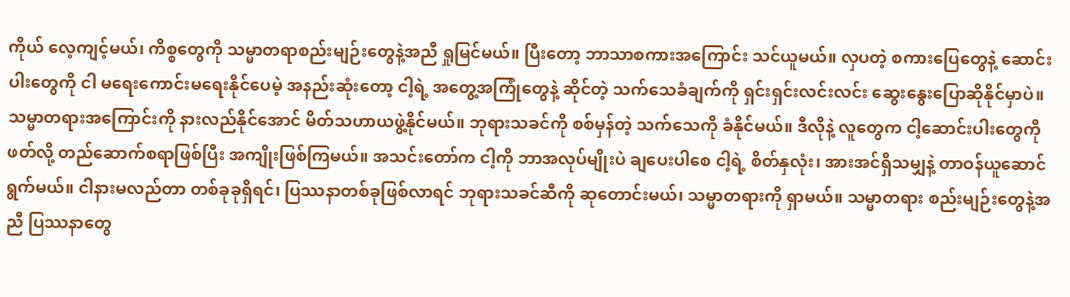ကိုယ် လေ့ကျင့်မယ်၊ ကိစ္စတွေကို သမ္မာတရာစည်းမျဉ်းတွေနဲ့အညီ ရှုမြင်မယ်။ ပြီးတော့ ဘာသာစကားအကြောင်း သင်ယူမယ်။ လှပတဲ့ စကားပြေတွေနဲ့ ဆောင်းပါးတွေကို ငါ မရေးကောင်းမရေးနိုင်ပေမဲ့ အနည်းဆုံးတော့ ငါ့ရဲ့ အတွေ့အကြုံတွေနဲ့ ဆိုင်တဲ့ သက်သေခံချက်ကို ရှင်းရှင်းလင်းလင်း ဆွေးနွေးပြောဆိုနိုင်မှာပဲ။ သမ္မာတရားအကြောင်းကို နားလည်နိုင်အောင် မိတ်သဟာယဖွဲ့နိုင်မယ်။ ဘုရားသခင်ကို စစ်မှန်တဲ့ သက်သေကို ခံနိုင်မယ်။ ဒီလိုနဲ့ လူတွေက ငါ့ဆောင်းပါးတွေကို ဖတ်လို့ တည်ဆောက်စရာဖြစ်ပြီး အကျိုးဖြစ်ကြမယ်။ အသင်းတော်က ငါ့ကို ဘာအလုပ်မျိုးပဲ ချပေးပါစေ ငါ့ရဲ့ စိတ်နှလုံး၊ အားအင်ရှိသမျှနဲ့ တာဝန်ယူဆောင်ရွက်မယ်။ ငါနားမလည်တာ တစ်ခုခုရှိရင်၊ ပြဿနာတစ်ခုဖြစ်လာရင် ဘုရားသခင်ဆီကို ဆုတောင်းမယ်၊ သမ္မာတရားကို ရှာမယ်။ သမ္မာတရား စည်းမျဉ်းတွေနဲ့အညီ ပြဿနာတွေ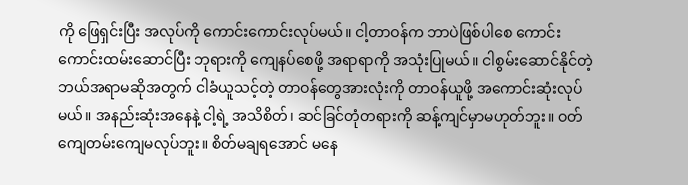ကို ဖြေရှင်းပြီး အလုပ်ကို ကောင်းကောင်းလုပ်မယ်။ ငါ့တာဝန်က ဘာပဲဖြစ်ပါစေ ကောင်းကောင်းထမ်းဆောင်ပြီး ဘုရားကို ကျေနပ်စေဖို့ အရာရာကို အသုံးပြုမယ်။ ငါစွမ်းဆောင်နိုင်တဲ့ ဘယ်အရာမဆိုအတွက် ငါခံယူသင့်တဲ့ တာဝန်တွေအားလုံးကို တာဝန်ယူဖို့ အကောင်းဆုံးလုပ်မယ်။ အနည်းဆုံးအနေနဲ့ ငါ့ရဲ့ အသိစိတ်၊ ဆင်ခြင်တုံတရားကို ဆန့်ကျင်မှာမဟုတ်ဘူး။ ဝတ်ကျေတမ်းကျေမလုပ်ဘူး။ စိတ်မချရအောင် မနေ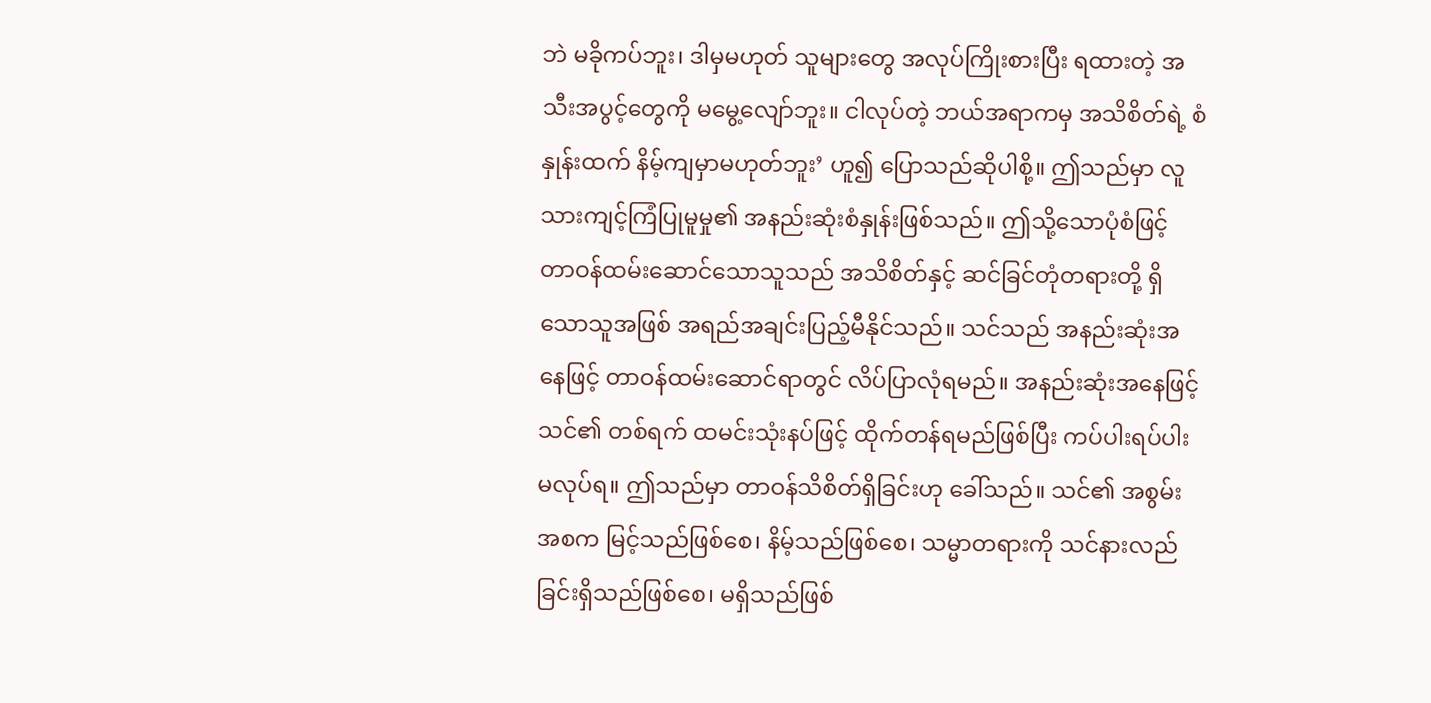ဘဲ မခိုကပ်ဘူး၊ ဒါမှမဟုတ် သူများတွေ အလုပ်ကြိုးစားပြီး ရထားတဲ့ အသီးအပွင့်တွေကို မမွေ့လျော်ဘူး။ ငါလုပ်တဲ့ ဘယ်အရာကမှ အသိစိတ်ရဲ့ စံနှုန်းထက် နိမ့်ကျမှာမဟုတ်ဘူး’ ဟူ၍ ပြောသည်ဆိုပါစို့။ ဤသည်မှာ လူသားကျင့်ကြံပြုမူမှု၏ အနည်းဆုံးစံနှုန်းဖြစ်သည်။ ဤသို့သောပုံစံဖြင့် တာဝန်ထမ်းဆောင်သောသူသည် အသိစိတ်နှင့် ဆင်ခြင်တုံတရားတို့ ရှိသောသူအဖြစ် အရည်အချင်းပြည့်မီနိုင်သည်။ သင်သည် အနည်းဆုံးအနေဖြင့် တာဝန်ထမ်းဆောင်ရာတွင် လိပ်ပြာလုံရမည်။ အနည်းဆုံးအနေဖြင့် သင်၏ တစ်ရက် ထမင်းသုံးနပ်ဖြင့် ထိုက်တန်ရမည်ဖြစ်ပြီး ကပ်ပါးရပ်ပါး မလုပ်ရ။ ဤသည်မှာ တာဝန်သိစိတ်ရှိခြင်းဟု ခေါ်သည်။ သင်၏ အစွမ်းအစက မြင့်သည်ဖြစ်စေ၊ နိမ့်သည်ဖြစ်စေ၊ သမ္မာတရားကို သင်နားလည်ခြင်းရှိသည်ဖြစ်စေ၊ မရှိသည်ဖြစ်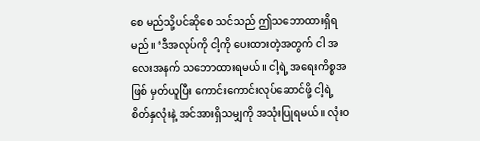စေ မည်သို့ပင်ဆိုစေ သင်သည် ဤသဘောထားရှိရမည်။ ‘ဒီအလုပ်ကို ငါ့ကို ပေးထားတဲ့အတွက် ငါ အလေးအနက် သဘောထားရမယ်။ ငါ့ရဲ့ အရေးကိစ္စအဖြစ် မှတ်ယူပြီး ကောင်းကောင်းလုပ်ဆောင်ဖို့ ငါ့ရဲ့ စိတ်နှလုံးနဲ့ အင်အားရှိသမျှကို အသုံးပြုရမယ်။ လုံးဝ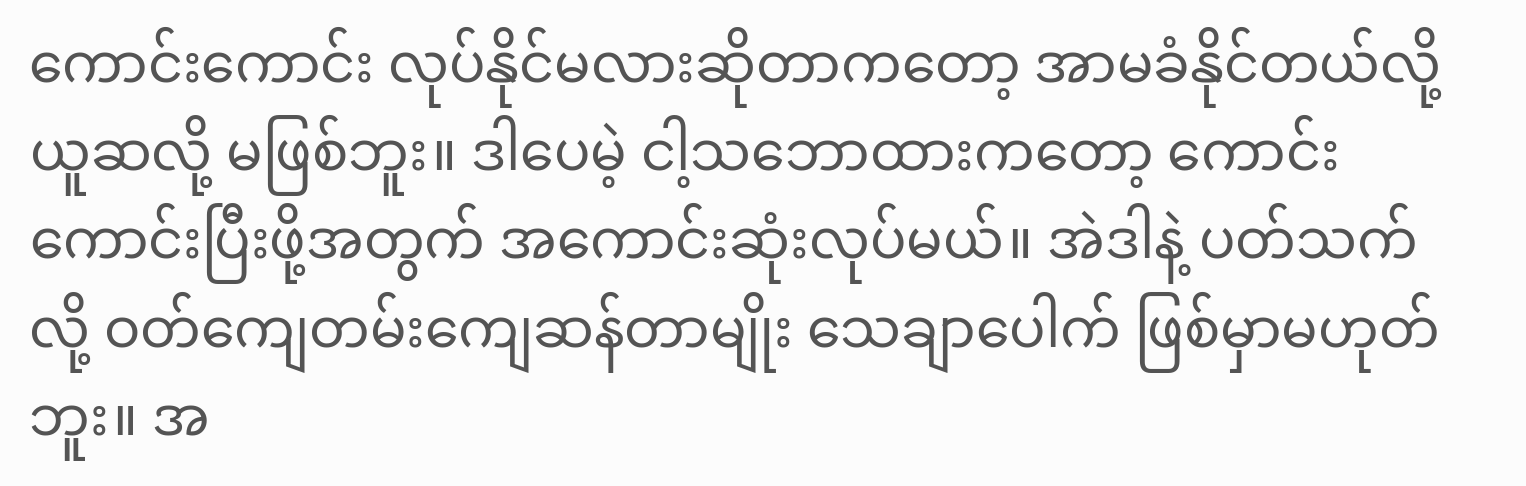ကောင်းကောင်း လုပ်နိုင်မလားဆိုတာကတော့ အာမခံနိုင်တယ်လို့ ယူဆလို့ မဖြစ်ဘူး။ ဒါပေမဲ့ ငါ့သဘောထားကတော့ ကောင်းကောင်းပြီးဖို့အတွက် အကောင်းဆုံးလုပ်မယ်။ အဲဒါနဲ့ ပတ်သက်လို့ ဝတ်ကျေတမ်းကျေဆန်တာမျိုး သေချာပေါက် ဖြစ်မှာမဟုတ်ဘူး။ အ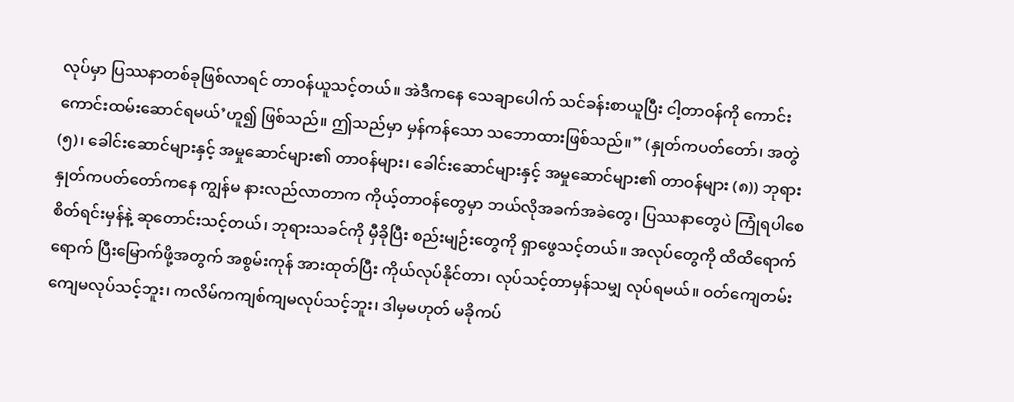လုပ်မှာ ပြဿနာတစ်ခုဖြစ်လာရင် တာဝန်ယူသင့်တယ်။ အဲဒီကနေ သေချာပေါက် သင်ခန်းစာယူပြီး ငါ့တာဝန်ကို ကောင်းကောင်းထမ်းဆောင်ရမယ်’ဟူ၍ ဖြစ်သည်။ ဤသည်မှာ မှန်ကန်သော သဘောထားဖြစ်သည်။” (နှုတ်ကပတ်တော်၊ အတွဲ (၅)၊ ခေါင်းဆောင်များနှင့် အမှုဆောင်များ၏ တာဝန်များ၊ ခေါင်းဆောင်များနှင့် အမှုဆောင်များ၏ တာဝန်များ (၈)) ဘုရားနှုတ်ကပတ်တော်ကနေ ကျွန်မ နားလည်လာတာက ကိုယ့်တာဝန်တွေမှာ ဘယ်လိုအခက်အခဲတွေ၊ ပြဿနာတွေပဲ ကြုံရပါစေ စိတ်ရင်းမှန်နဲ့ ဆုတောင်းသင့်တယ်၊ ဘုရားသခင်ကို မှီခိုပြီး စည်းမျဉ်းတွေကို ရှာဖွေသင့်တယ်။ အလုပ်တွေကို ထိထိရောက်ရောက် ပြီးမြောက်ဖို့အတွက် အစွမ်းကုန် အားထုတ်ပြီး ကိုယ်လုပ်နိုင်တာ၊ လုပ်သင့်တာမှန်သမျှ လုပ်ရမယ်။ ဝတ်ကျေတမ်းကျေမလုပ်သင့်ဘူး၊ ကလိမ်ကကျစ်ကျမလုပ်သင့်ဘူး၊ ဒါမှမဟုတ် မခိုကပ်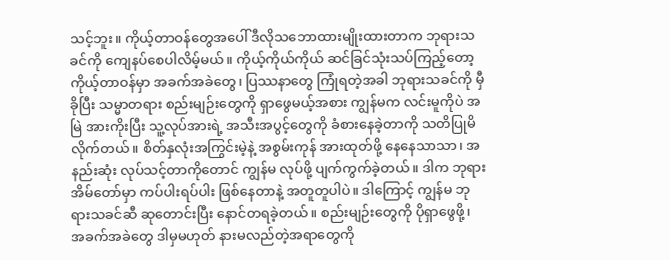သင့်ဘူး။ ကိုယ့်တာဝန်တွေအပေါ် ဒီလိုသဘောထားမျိုးထားတာက ဘုရားသခင်ကို ကျေနပ်စေပါလိမ့်မယ်။ ကိုယ့်ကိုယ်ကိုယ် ဆင်ခြင်သုံးသပ်ကြည့်တော့ ကိုယ့်တာဝန်မှာ အခက်အခဲတွေ၊ ပြဿနာတွေ ကြုံရတဲ့အခါ ဘုရားသခင်ကို မှီခိုပြီး သမ္မာတရား စည်းမျဉ်းတွေကို ရှာဖွေမယ့်အစား ကျွန်မက လင်းမူကိုပဲ အမြဲ အားကိုးပြီး သူ့လုပ်အားရဲ့ အသီးအပွင့်တွေကို ခံစားနေခဲ့တာကို သတိပြုမိလိုက်တယ်။ စိတ်နှလုံးအကြွင်းမဲ့နဲ့ အစွမ်းကုန် အားထုတ်ဖို့ နေနေသာသာ၊ အနည်းဆုံး လုပ်သင့်တာကိုတောင် ကျွန်မ လုပ်ဖို့ ပျက်ကွက်ခဲ့တယ်။ ဒါက ဘုရားအိမ်တော်မှာ ကပ်ပါးရပ်ပါး ဖြစ်နေတာနဲ့ အတူတူပါပဲ။ ဒါကြောင့် ကျွန်မ ဘုရားသခင်ဆီ ဆုတောင်းပြီး နောင်တရခဲ့တယ်။ စည်းမျဉ်းတွေကို ပိုရှာဖွေဖို့၊ အခက်အခဲတွေ ဒါမှမဟုတ် နားမလည်တဲ့အရာတွေကို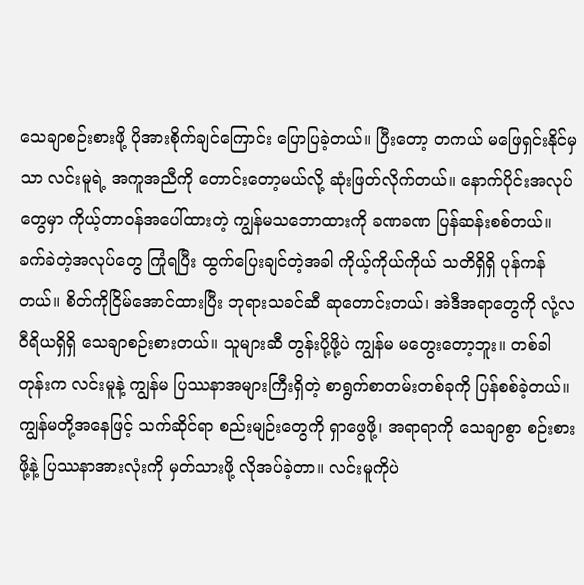သေချာစဉ်းစားဖို့ ပိုအားစိုက်ချင်ကြောင်း ပြောပြခဲ့တယ်။ ပြီးတော့ တကယ် မဖြေရှင်းနိုင်မှသာ လင်းမူရဲ့ အကူအညီကို တောင်းတော့မယ်လို့ ဆုံးဖြတ်လိုက်တယ်။ နောက်ပိုင်းအလုပ်တွေမှာ ကိုယ့်တာဝန်အပေါ်ထားတဲ့ ကျွန်မသဘောထားကို ခဏခဏ ပြန်ဆန်းစစ်တယ်။ ခက်ခဲတဲ့အလုပ်တွေ ကြုံရပြီး ထွက်ပြေးချင်တဲ့အခါ ကိုယ့်ကိုယ်ကိုယ် သတိရှိရှိ ပုန်ကန်တယ်။ စိတ်ကိုငြိမ်အောင်ထားပြီး ဘုရားသခင်ဆီ ဆုတောင်းတယ်၊ အဲဒီအရာတွေကို လုံ့လဝီရိယရှိရှိ သေချာစဉ်းစားတယ်။ သူများဆီ တွန်းပို့ဖို့ပဲ ကျွန်မ မတွေးတော့ဘူး။ တစ်ခါတုန်းက လင်းမူနဲ့ ကျွန်မ ပြဿနာအများကြီးရှိတဲ့ စာရွက်စာတမ်းတစ်ခုကို ပြန်စစ်ခဲ့တယ်။ ကျွန်မတို့အနေဖြင့် သက်ဆိုင်ရာ စည်းမျဉ်းတွေကို ရှာဖွေဖို့၊ အရာရာကို သေချာစွာ စဉ်းစားဖို့နဲ့ ပြဿနာအားလုံးကို မှတ်သားဖို့ လိုအပ်ခဲ့တာ။ လင်းမူကိုပဲ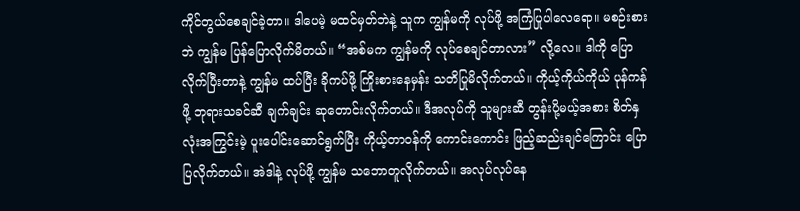ကိုင်တွယ်စေချင်ခဲ့တာ။ ဒါပေမဲ့ မထင်မှတ်ဘဲနဲ့ သူက ကျွန်မကို လုပ်ဖို့ အကြံပြုပါလေရော။ မစဉ်းစားဘဲ ကျွန်မ ပြန်ပြောလိုက်မိတယ်။ “အစ်မက ကျွန်မကို လုပ်စေချင်တာလား” လို့လေ။ ဒါကို ပြောလိုက်ပြီးတာနဲ့ ကျွန်မ ထပ်ပြီး ခိုကပ်ဖို့ ကြိုးစားနေမှန်း သတိပြုမိလိုက်တယ်။ ကိုယ့်ကိုယ်ကိုယ် ပုန်ကန်ဖို့ ဘုရားသခင်ဆီ ချက်ချင်း ဆုတောင်းလိုက်တယ်။ ဒီအလုပ်ကို သူများဆီ တွန်းပို့မယ့်အစား စိတ်နှလုံးအကြွင်းမဲ့ ပူးပေါင်းဆောင်ရွက်ပြီး ကိုယ့်တာဝန်ကို ကောင်းကောင်း ဖြည့်ဆည်းချင်ကြောင်း ပြောပြလိုက်တယ်။ အဲဒါနဲ့ လုပ်ဖို့ ကျွန်မ သဘောတူလိုက်တယ်။ အလုပ်လုပ်နေ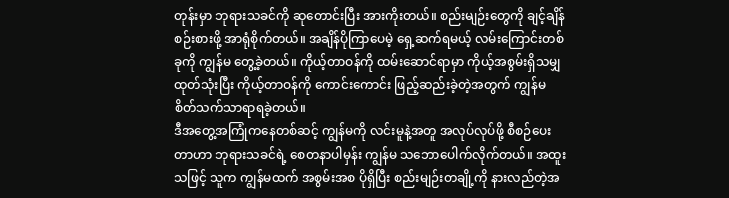တုန်းမှာ ဘုရားသခင်ကို ဆုတောင်းပြီး အားကိုးတယ်။ စည်းမျဉ်းတွေကို ချင့်ချိန်စဉ်းစားဖို့ အာရုံစိုက်တယ်။ အချိန်ပိုကြာပေမဲ့ ရှေ့ဆက်ရမယ့် လမ်းကြောင်းတစ်ခုကို ကျွန်မ တွေ့ခဲ့တယ်။ ကိုယ့်တာဝန်ကို ထမ်းဆောင်ရာမှာ ကိုယ့်အစွမ်းရှိသမျှ ထုတ်သုံးပြီး ကိုယ့်တာဝန်ကို ကောင်းကောင်း ဖြည့်ဆည်းခဲ့တဲ့အတွက် ကျွန်မ စိတ်သက်သာရာရခဲ့တယ်။
ဒီအတွေ့အကြုံကနေတစ်ဆင့် ကျွန်မကို လင်းမူနဲ့အတူ အလုပ်လုပ်ဖို့ စီစဉ်ပေးတာဟာ ဘုရားသခင်ရဲ့ စေတနာပါမှန်း ကျွန်မ သဘောပေါက်လိုက်တယ်။ အထူးသဖြင့် သူက ကျွန်မထက် အစွမ်းအစ ပိုရှိပြီး စည်းမျဉ်းတချို့ကို နားလည်တဲ့အ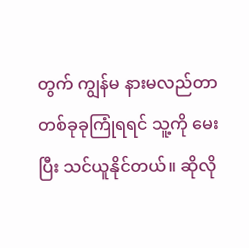တွက် ကျွန်မ နားမလည်တာ တစ်ခုခုကြုံရရင် သူ့ကို မေးပြီး သင်ယူနိုင်တယ်။ ဆိုလို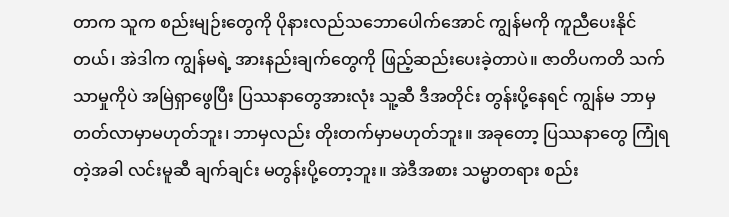တာက သူက စည်းမျဉ်းတွေကို ပိုနားလည်သဘောပေါက်အောင် ကျွန်မကို ကူညီပေးနိုင်တယ်၊ အဲဒါက ကျွန်မရဲ့ အားနည်းချက်တွေကို ဖြည့်ဆည်းပေးခဲ့တာပဲ။ ဇာတိပကတိ သက်သာမှုကိုပဲ အမြဲရှာဖွေပြီး ပြဿနာတွေအားလုံး သူ့ဆီ ဒီအတိုင်း တွန်းပို့နေရင် ကျွန်မ ဘာမှ တတ်လာမှာမဟုတ်ဘူး၊ ဘာမှလည်း တိုးတက်မှာမဟုတ်ဘူး။ အခုတော့ ပြဿနာတွေ ကြုံရတဲ့အခါ လင်းမူဆီ ချက်ချင်း မတွန်းပို့တော့ဘူး။ အဲဒီအစား သမ္မာတရား စည်း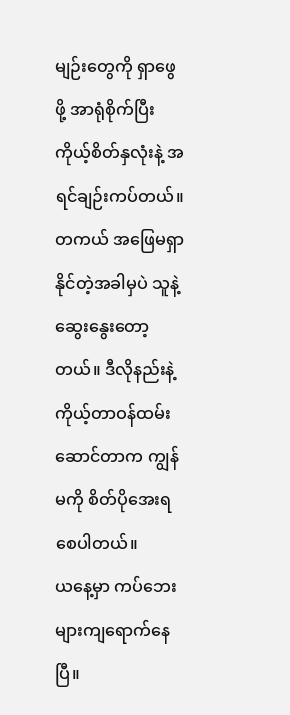မျဉ်းတွေကို ရှာဖွေဖို့ အာရုံစိုက်ပြီး ကိုယ့်စိတ်နှလုံးနဲ့ အရင်ချဉ်းကပ်တယ်။ တကယ် အဖြေမရှာနိုင်တဲ့အခါမှပဲ သူနဲ့ ဆွေးနွေးတော့တယ်။ ဒီလိုနည်းနဲ့ ကိုယ့်တာဝန်ထမ်းဆောင်တာက ကျွန်မကို စိတ်ပိုအေးရစေပါတယ်။
ယနေ့မှာ ကပ်ဘေးများကျရောက်နေပြီ။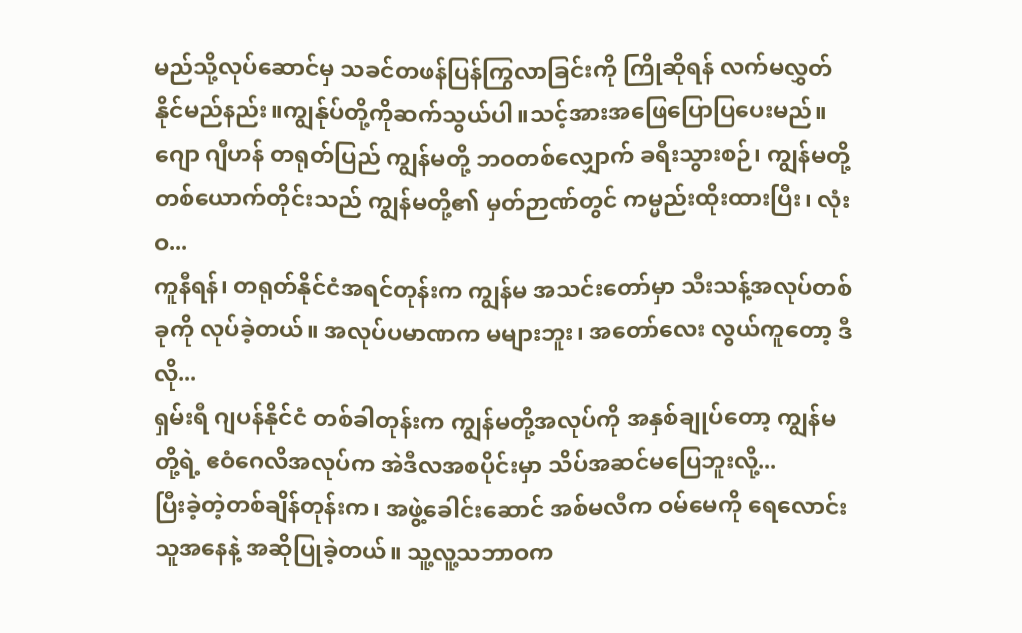မည်သို့လုပ်ဆောင်မှ သခင်တဖန်ပြန်ကြွလာခြင်းကို ကြိုဆိုရန် လက်မလွှတ်နိုင်မည်နည်း။ကျွန်ုပ်တို့ကိုဆက်သွယ်ပါ။သင့်အားအဖြေပြောပြပေးမည်။
ဂျော ဂျီဟန် တရုတ်ပြည် ကျွန်မတို့ ဘဝတစ်လျှောက် ခရီးသွားစဉ်၊ ကျွန်မတို့ တစ်ယောက်တိုင်းသည် ကျွန်မတို့၏ မှတ်ဉာဏ်တွင် ကမ္မည်းထိုးထားပြီး၊ လုံးဝ...
ကူနီရန်၊ တရုတ်နိုင်ငံအရင်တုန်းက ကျွန်မ အသင်းတော်မှာ သီးသန့်အလုပ်တစ်ခုကို လုပ်ခဲ့တယ်။ အလုပ်ပမာဏက မများဘူး၊ အတော်လေး လွယ်ကူတော့ ဒီလို...
ရှမ်းရီ ဂျပန်နိုင်ငံ တစ်ခါတုန်းက ကျွန်မတို့အလုပ်ကို အနှစ်ချုပ်တော့ ကျွန်မတို့ရဲ့ ဧဝံဂေလိအလုပ်က အဲဒီလအစပိုင်းမှာ သိပ်အဆင်မပြေဘူးလို့...
ပြီးခဲ့တဲ့တစ်ချိန်တုန်းက၊ အဖွဲ့ခေါင်းဆောင် အစ်မလီက ဝမ်မေကို ရေလောင်းသူအနေနဲ့ အဆိုပြုခဲ့တယ်။ သူ့လူ့သဘာဝက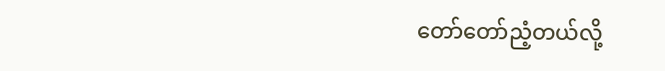တော်တော်ညံ့တယ်လို့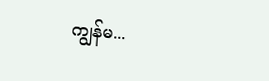ကျွန်မ...